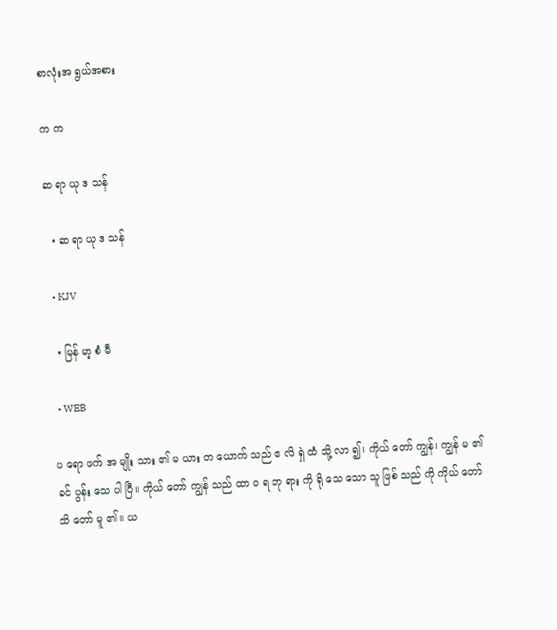စာလုံးအ ရွယ်အစား

က က

ဆ ရာ ယု ဒ သန်

  • ဆ ရာ ယု ဒ သန်

  • KJV

  • မြန် မာ့ စံ မီ

  • WEB

ပ ရော ဖက် အ မျိုး သား ၏ မ ယား တ ယောက် သည် ဧ လိ ရှဲ ထံ သို့ လာ ၍၊ ကိုယ် တော် ကျွန်၊ ကျွန် မ ၏ ခင် ပွန်း သေ ပါ ပြီ။ ကိုယ် တော် ကျွန် သည် ထာ ဝ ရ ဘု ရား ကို ရို သေ သော သူ ဖြစ် သည် ကို ကိုယ် တော် သိ တော် မူ ၏။ ယ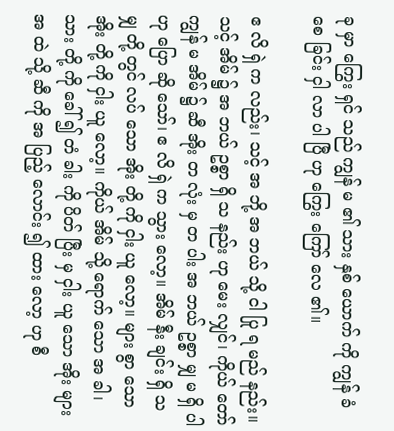ခု မှာ ကြွေး ရှင် သည် ကျွန် မ ၏ သား နှစ် ယောက် ကို ကျွန် ခံ စေ ခြင်း ငှါ လာ ပါ ပြီ ဟု ကြွေး ကြော် လေ ၏။

ဧ လိ ရှဲ က လည်း၊ သင့် အ ဘို့ အ ဘယ် သို့ ငါ ပြု ရ မည် နည်း။ သင့် အိမ် ၌ အ ဘယ် ဥစ္စာ ရှိ သ နည်း ဟု မေး လျှင်၊ ကိုယ် တော် ကျွန် မ အိမ် ၌ ဆီ အိုး တ လုံး မှ တ ပါး အ ဘယ် ဥစ္စာ မျှ မ ရှိ ပါ ဟု ပြော ဆို သော်၊ ဧ လိ ရှဲ က သွား လော့။ အိမ် နီး ချင်း ရှိ သ မျှ တို့ တွင် လပ် သော အိုး တို့ ကို ငှါး ယူ လော့။ များ စွာ သော အိုး တို့ ကို ငှါး ယူ လော့။ ကိုယ် အိမ် သို့ ရောက် သော အ ခါ၊ သား တို့ ကို ခေါ် ၍ တံ ခါး ကို ပိတ် ပြီး မှ ငှါး ယူ သော အိုး များ အ ထဲ သို့ ဆီ ကို အ ပြည့် လောင်း ၍ ထား လော့ ဟု စီ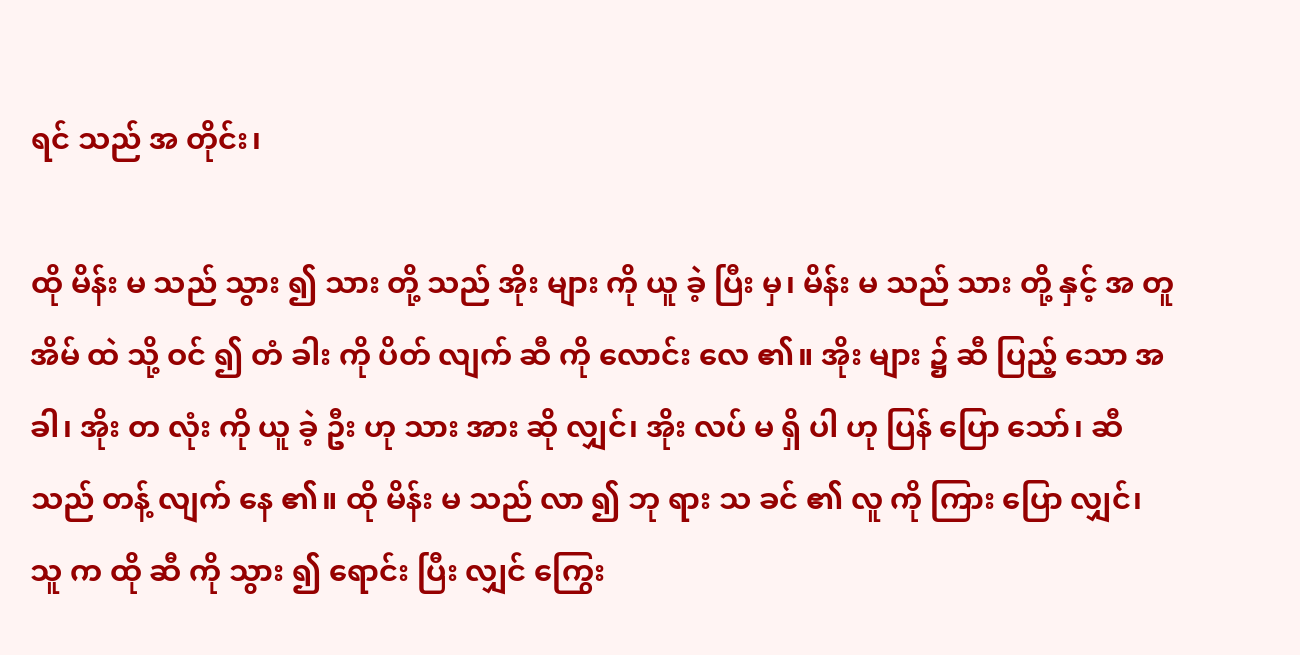ရင် သည် အ တိုင်း၊

ထို မိန်း မ သည် သွား ၍ သား တို့ သည် အိုး များ ကို ယူ ခဲ့ ပြီး မှ၊ မိန်း မ သည် သား တို့ နှင့် အ တူ အိမ် ထဲ သို့ ဝင် ၍ တံ ခါး ကို ပိတ် လျက် ဆီ ကို လောင်း လေ ၏။ အိုး များ ၌ ဆီ ပြည့် သော အ ခါ၊ အိုး တ လုံး ကို ယူ ခဲ့ ဦး ဟု သား အား ဆို လျှင်၊ အိုး လပ် မ ရှိ ပါ ဟု ပြန် ပြော သော်၊ ဆီ သည် တန့် လျက် နေ ၏။ ထို မိန်း မ သည် လာ ၍ ဘု ရား သ ခင် ၏ လူ ကို ကြား ပြော လျှင်၊ သူ က ထို ဆီ ကို သွား ၍ ရောင်း ပြီး လျှင် ကြွေး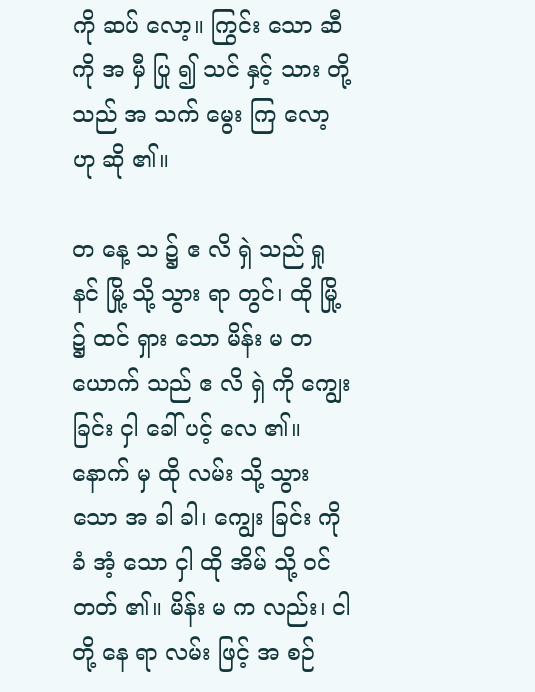ကို ဆပ် လော့။ ကြွင်း သော ဆီ ကို အ မှီ ပြု ၍ သင် နှင့် သား တို့ သည် အ သက် မွေး ကြ လော့ ဟု ဆို ၏။

တ နေ့ သ ၌ ဧ လိ ရှဲ သည် ရှု နင် မြို့ သို့ သွား ရာ တွင်၊ ထို မြို့ ၌ ထင် ရှား သော မိန်း မ တ ယောက် သည် ဧ လိ ရှဲ ကို ကျွေး ခြင်း ငှါ ခေါ် ပင့် လေ ၏။ နောက် မှ ထို လမ်း သို့ သွား သော အ ခါ ခါ၊ ကျွေး ခြင်း ကို ခံ အံ့ သော ငှါ ထို အိမ် သို့ ဝင် တတ် ၏။ မိန်း မ က လည်း၊ ငါ တို့ နေ ရာ လမ်း ဖြင့် အ စဉ်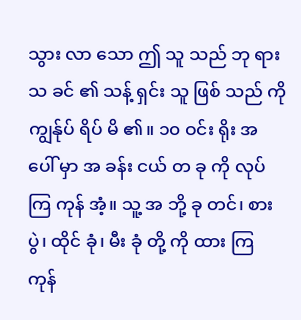သွား လာ သော ဤ သူ သည် ဘု ရား သ ခင် ၏ သန့် ရှင်း သူ ဖြစ် သည် ကို ကျွန်ုပ် ရိပ် မိ ၏။ ၁၀ ဝင်း ရိုး အ ပေါ် မှာ အ ခန်း ငယ် တ ခု ကို လုပ် ကြ ကုန် အံ့။ သူ့ အ ဘို့ ခု တင်၊ စား ပွဲ၊ ထိုင် ခုံ၊ မီး ခုံ တို့ ကို ထား ကြ ကုန်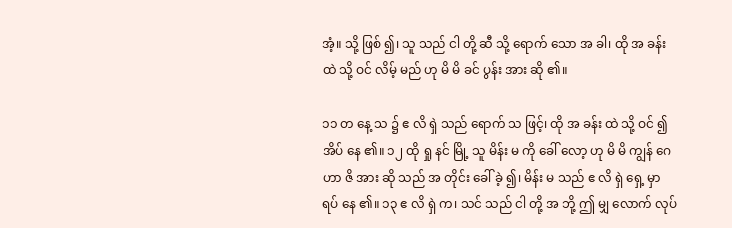အံ့။ သို့ ဖြစ် ၍၊ သူ သည် ငါ တို့ ဆီ သို့ ရောက် သော အ ခါ၊ ထို အ ခန်း ထဲ သို့ ဝင် လိမ့် မည် ဟု မိ မိ ခင် ပွန်း အား ဆို ၏။

၁၁ တ နေ့ သ ၌ ဧ လိ ရှဲ သည် ရောက် သ ဖြင့်၊ ထို အ ခန်း ထဲ သို့ ဝင် ၍ အိပ် နေ ၏။ ၁၂ ထို ရှု နင် မြို့ သူ မိန်း မ ကို ခေါ် လော့ ဟု မိ မိ ကျွန် ဂေ ဟာ ဇိ အား ဆို သည် အ တိုင်း ခေါ် ခဲ့ ၍၊ မိန်း မ သည် ဧ လိ ရှဲ ရှေ့ မှာ ရပ် နေ ၏။ ၁၃ ဧ လိ ရှဲ က၊ သင် သည် ငါ တို့ အ ဘို့ ဤ မျှ လောက် လုပ်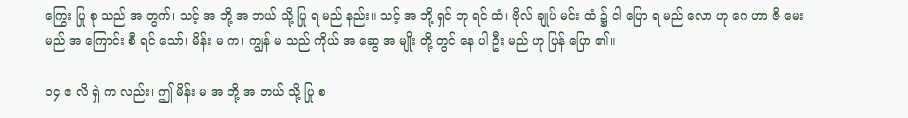ကြွေး ပြု စု သည် အ တွက်၊ သင့် အ ဘို့ အ ဘယ် သို့ ပြု ရ မည် နည်း။ သင့် အ ဘို့ ရှင် ဘု ရင် ထံ၊ ဗိုလ် ချုပ် မင်း ထံ ၌ ငါ ပြော ရ မည် လော ဟု ဂေ ဟာ ဇိ မေး မည် အ ကြောင်း စီ ရင် သော်၊ မိန်း မ က၊ ကျွန် မ သည် ကိုယ် အ ဆွေ အ မျိုး တို့ တွင် နေ ပါ ဦး မည် ဟု ပြန် ပြော ၏။

၁၄ ဧ လိ ရှဲ က လည်း၊ ဤ မိန်း မ အ ဘို့ အ ဘယ် သို့ ပြု စ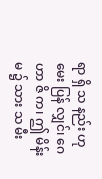ရာ ရှိ သ နည်း ဟု မေး ပြန် လျှင်၊ ဂေ ဟာ ဇိ က၊ ဤ မိန်း မ ၌ သား သ မီး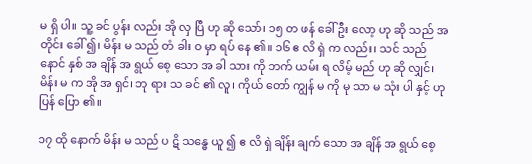မ ရှိ ပါ။ သူ့ ခင် ပွန်း လည်း အို လှ ပြီ ဟု ဆို သော်၊ ၁၅ တ ဖန် ခေါ် ဦး လော့ ဟု ဆို သည် အ တိုင်း ခေါ် ၍၊ မိန်း မ သည် တံ ခါး ဝ မှာ ရပ် နေ ၏။ ၁၆ ဧ လိ ရှဲ က လည်း၊ သင် သည် နောင် နှစ် အ ချိန် အ ရွယ် စေ့ သော အ ခါ သား ကို ဘက် ယမ်း ရ လိမ့် မည် ဟု ဆို လျှင်၊ မိန်း မ က အို အ ရှင်၊ ဘု ရား သ ခင် ၏ လူ၊ ကိုယ် တော် ကျွန် မ ကို မု သာ မ သုံး ပါ နှင့် ဟု ပြန် ပြော ၏။

၁၇ ထို နောက် မိန်း မ သည် ပ ဋိ သန္ဓေ ယူ ၍ ဧ လိ ရှဲ ချိန်း ချက် သော အ ချိန် အ ရွယ် စေ့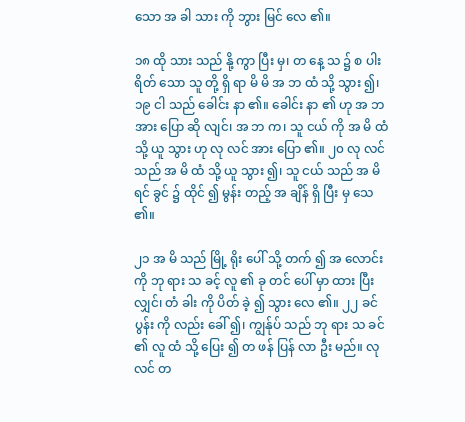သော အ ခါ သား ကို ဘွား မြင် လေ ၏။

၁၈ ထို သား သည် နို့ ကွာ ပြီး မှ၊ တ နေ့ သ ၌ စ ပါး ရိတ် သော သူ တို့ ရှိ ရာ မိ မိ အ ဘ ထံ သို့ သွား ၍၊ ၁၉ ငါ သည် ခေါင်း နာ ၏။ ခေါင်း နာ ၏ ဟု အ ဘ အား ပြော ဆို လျင်၊ အ ဘ က၊ သူ ငယ် ကို အ မိ ထံ သို့ ယူ သွား ဟု လု လင် အား ပြော ၏။ ၂၀ လု လင် သည် အ မိ ထံ သို့ ယူ သွား ၍၊ သူ ငယ် သည် အ မိ ရင် ခွင် ၌ ထိုင် ၍ မွန်း တည့် အ ချိန် ရှိ ပြီး မှ သေ ၏။

၂၁ အ မိ သည် မြို့ ရိုး ပေါ် သို့ တက် ၍ အ လောင်း ကို ဘု ရား သ ခင့် လူ ၏ ခု တင် ပေါ် မှာ ထား ပြီး လျှင်၊ တံ ခါး ကို ပိတ် ခဲ့ ၍ သွား လေ ၏။ ၂၂ ခင် ပွန်း ကို လည်း ခေါ် ၍၊ ကျွန်ုပ် သည် ဘု ရား သ ခင် ၏ လူ ထံ သို့ ပြေး ၍ တ ဖန် ပြန် လာ ဦး မည်။ လု လင် တ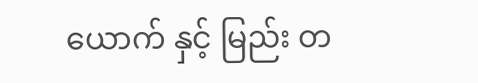ယောက် နှင့် မြည်း တ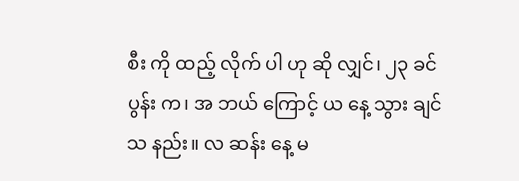စီး ကို ထည့် လိုက် ပါ ဟု ဆို လျှင်၊ ၂၃ ခင် ပွန်း က၊ အ ဘယ် ကြောင့် ယ နေ့ သွား ချင် သ နည်း။ လ ဆန်း နေ့ မ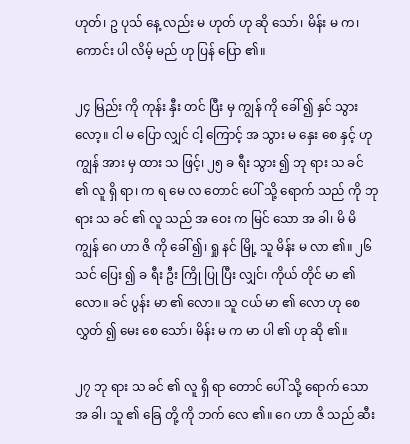ဟုတ်၊ ဥ ပုသ် နေ့ လည်း မ ဟုတ် ဟု ဆို သော်၊ မိန်း မ က၊ ကောင်း ပါ လိမ့် မည် ဟု ပြန် ပြော ၏။

၂၄ မြည်း ကို ကုန်း နှီး တင် ပြီး မှ ကျွန် ကို ခေါ် ၍ နှင် သွား လော့။ ငါ မ ပြော လျှင် ငါ့ ကြောင့် အ သွား မ နှေး စေ နှင့် ဟု ကျွန် အား မှ ထား သ ဖြင့်၊ ၂၅ ခ ရီး သွား ၍ ဘု ရား သ ခင် ၏ လူ ရှိ ရာ၊ က ရ မေ လ တောင် ပေါ် သို့ ရောက် သည် ကို ဘု ရား သ ခင် ၏ လူ သည် အ ဝေး က မြင် သော အ ခါ၊ မိ မိ ကျွန် ဂေ ဟာ ဇိ ကို ခေါ် ၍၊ ရှု နင် မြို့ သူ မိန်း မ လာ ၏။ ၂၆ သင် ပြေး ၍ ခ ရီး ဦး ကြို ပြု ပြီး လျှင်၊ ကိုယ် တိုင် မာ ၏ လော။ ခင် ပွန်း မာ ၏ လော။ သူ ငယ် မာ ၏ လော ဟု စေ လွှတ် ၍ မေး စေ သော်၊ မိန်း မ က မာ ပါ ၏ ဟု ဆို ၏။

၂၇ ဘု ရား သ ခင် ၏ လူ ရှိ ရာ တောင် ပေါ် သို့ ရောက် သော အ ခါ၊ သူ ၏ ခြေ တို့ ကို ဘက် လေ ၏။ ဂေ ဟာ ဇိ သည် ဆီး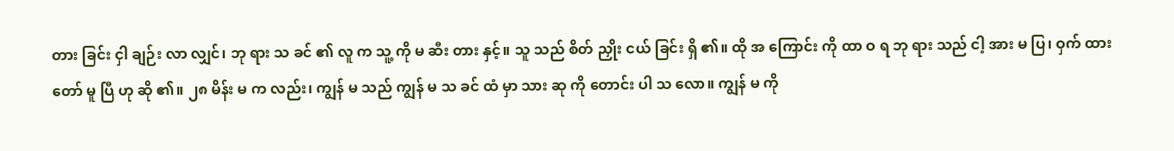တား ခြင်း ငှါ ချဉ်း လာ လျှင်၊ ဘု ရား သ ခင် ၏ လူ က သူ့ ကို မ ဆီး တား နှင့်။ သူ သည် စိတ် ညှိုး ငယ် ခြင်း ရှိ ၏။ ထို အ ကြောင်း ကို ထာ ဝ ရ ဘု ရား သည် ငါ့ အား မ ပြ၊ ဝှက် ထား တော် မူ ပြီ ဟု ဆို ၏။ ၂၈ မိန်း မ က လည်း၊ ကျွန် မ သည် ကျွန် မ သ ခင် ထံ မှာ သား ဆု ကို တောင်း ပါ သ လော။ ကျွန် မ ကို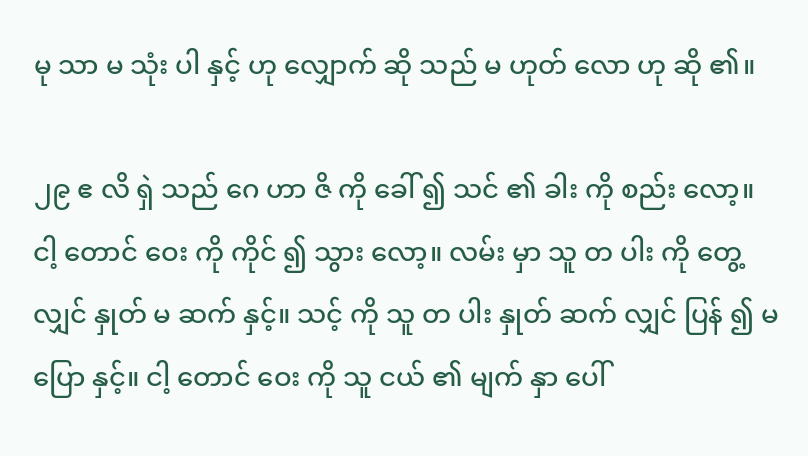မု သာ မ သုံး ပါ နှင့် ဟု လျှောက် ဆို သည် မ ဟုတ် လော ဟု ဆို ၏။

၂၉ ဧ လိ ရှဲ သည် ဂေ ဟာ ဇိ ကို ခေါ် ၍ သင် ၏ ခါး ကို စည်း လော့။ ငါ့ တောင် ဝေး ကို ကိုင် ၍ သွား လော့။ လမ်း မှာ သူ တ ပါး ကို တွေ့ လျှင် နှုတ် မ ဆက် နှင့်။ သင့် ကို သူ တ ပါး နှုတ် ဆက် လျှင် ပြန် ၍ မ ပြော နှင့်။ ငါ့ တောင် ဝေး ကို သူ ငယ် ၏ မျက် နှာ ပေါ်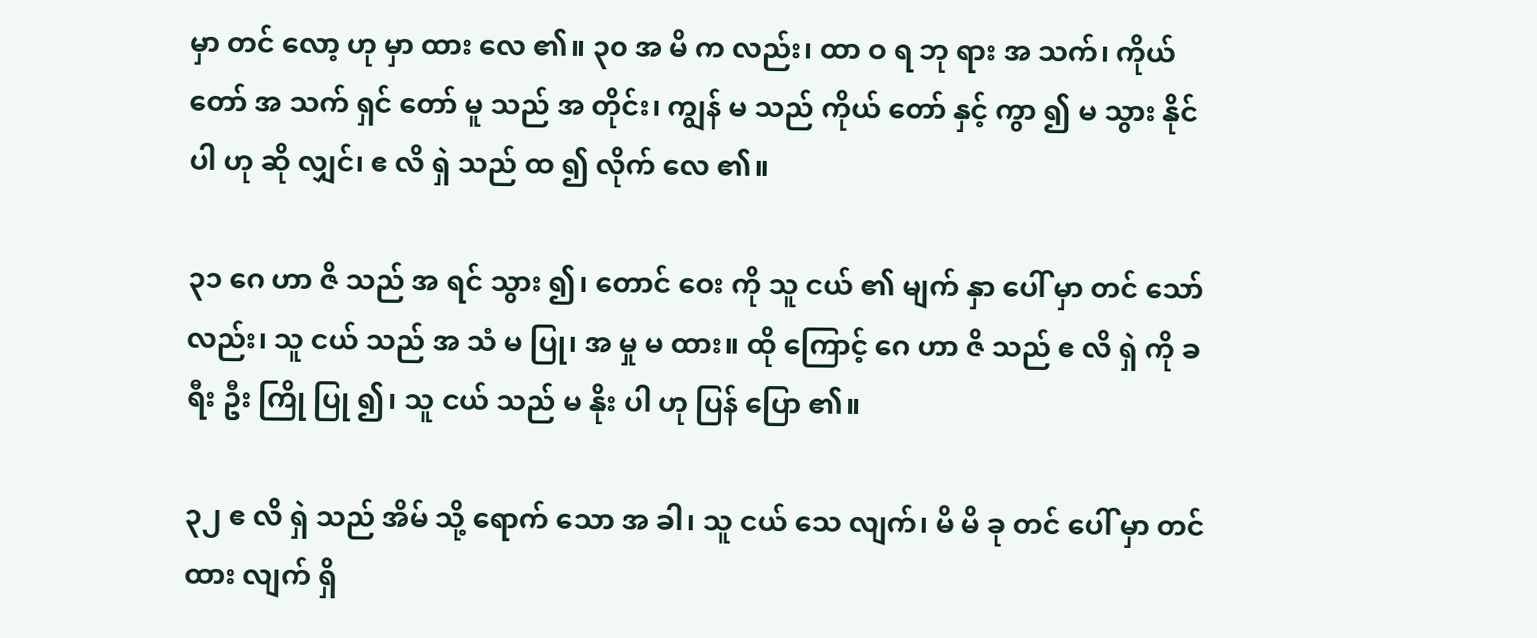မှာ တင် လော့ ဟု မှာ ထား လေ ၏။ ၃၀ အ မိ က လည်း၊ ထာ ဝ ရ ဘု ရား အ သက်၊ ကိုယ် တော် အ သက် ရှင် တော် မူ သည် အ တိုင်း၊ ကျွန် မ သည် ကိုယ် တော် နှင့် ကွာ ၍ မ သွား နိုင် ပါ ဟု ဆို လျှင်၊ ဧ လိ ရှဲ သည် ထ ၍ လိုက် လေ ၏။

၃၁ ဂေ ဟာ ဇိ သည် အ ရင် သွား ၍၊ တောင် ဝေး ကို သူ ငယ် ၏ မျက် နှာ ပေါ် မှာ တင် သော် လည်း၊ သူ ငယ် သည် အ သံ မ ပြု၊ အ မှု မ ထား။ ထို ကြောင့် ဂေ ဟာ ဇိ သည် ဧ လိ ရှဲ ကို ခ ရီး ဦး ကြို ပြု ၍၊ သူ ငယ် သည် မ နိုး ပါ ဟု ပြန် ပြော ၏။

၃၂ ဧ လိ ရှဲ သည် အိမ် သို့ ရောက် သော အ ခါ၊ သူ ငယ် သေ လျက်၊ မိ မိ ခု တင် ပေါ် မှာ တင် ထား လျက် ရှိ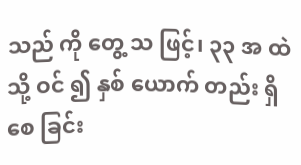သည် ကို တွေ့ သ ဖြင့်၊ ၃၃ အ ထဲ သို့ ဝင် ၍ နှစ် ယောက် တည်း ရှိ စေ ခြင်း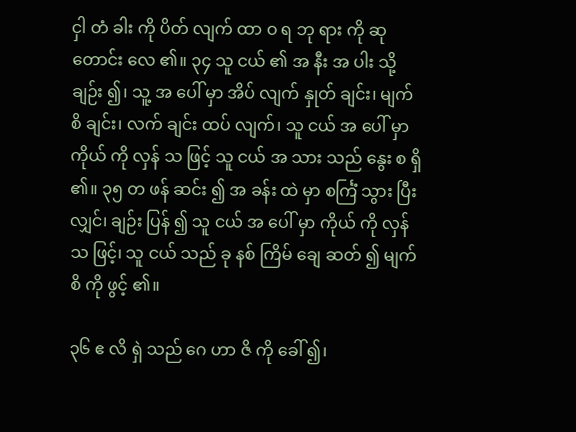ငှါ တံ ခါး ကို ပိတ် လျက် ထာ ဝ ရ ဘု ရား ကို ဆု တောင်း လေ ၏။ ၃၄ သူ ငယ် ၏ အ နီး အ ပါး သို့ ချဉ်း ၍၊ သူ့ အ ပေါ် မှာ အိပ် လျက် နှုတ် ချင်း၊ မျက် စိ ချင်း၊ လက် ချင်း ထပ် လျက်၊ သူ ငယ် အ ပေါ် မှာ ကိုယ် ကို လှန် သ ဖြင့် သူ ငယ် အ သား သည် နွေး စ ရှိ ၏။ ၃၅ တ ဖန် ဆင်း ၍ အ ခန်း ထဲ မှာ စင်္ကြံ သွား ပြီး လျှင်၊ ချဉ်း ပြန် ၍ သူ ငယ် အ ပေါ် မှာ ကိုယ် ကို လှန် သ ဖြင့်၊ သူ ငယ် သည် ခု နစ် ကြိမ် ချေ ဆတ် ၍ မျက် စိ ကို ဖွင့် ၏။

၃၆ ဧ လိ ရှဲ သည် ဂေ ဟာ ဇိ ကို ခေါ် ၍၊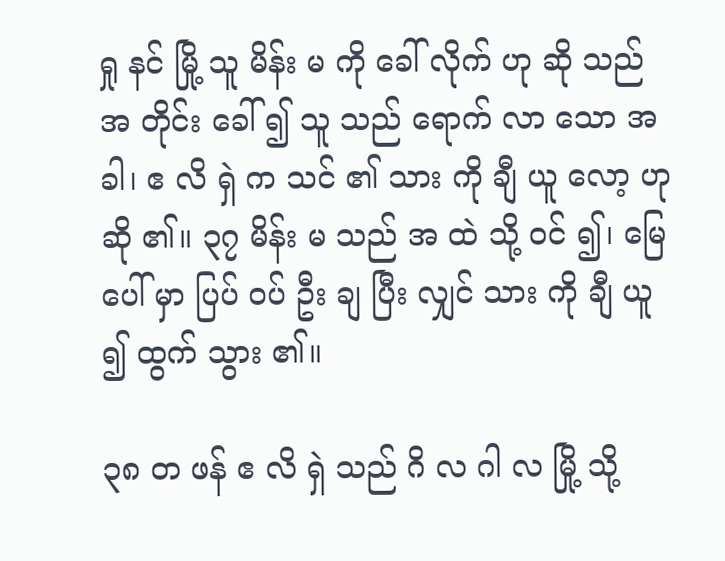ရှု နင် မြို့ သူ မိန်း မ ကို ခေါ် လိုက် ဟု ဆို သည် အ တိုင်း ခေါ် ၍ သူ သည် ရောက် လာ သော အ ခါ၊ ဧ လိ ရှဲ က သင် ၏ သား ကို ချီ ယူ လော့ ဟု ဆို ၏။ ၃၇ မိန်း မ သည် အ ထဲ သို့ ဝင် ၍၊ မြေ ပေါ် မှာ ပြပ် ဝပ် ဦး ချ ပြီး လျှင် သား ကို ချီ ယူ ၍ ထွက် သွား ၏။

၃၈ တ ဖန် ဧ လိ ရှဲ သည် ဂိ လ ဂါ လ မြို့ သို့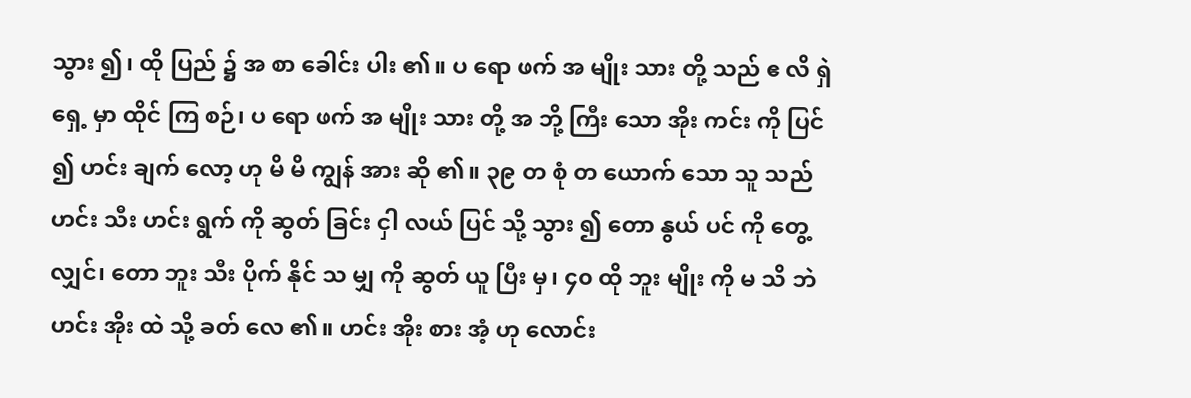သွား ၍၊ ထို ပြည် ၌ အ စာ ခေါင်း ပါး ၏။ ပ ရော ဖက် အ မျိုး သား တို့ သည် ဧ လိ ရှဲ ရှေ့ မှာ ထိုင် ကြ စဉ်၊ ပ ရော ဖက် အ မျိုး သား တို့ အ ဘို့ ကြီး သော အိုး ကင်း ကို ပြင် ၍ ဟင်း ချက် လော့ ဟု မိ မိ ကျွန် အား ဆို ၏။ ၃၉ တ စုံ တ ယောက် သော သူ သည် ဟင်း သီး ဟင်း ရွက် ကို ဆွတ် ခြင်း ငှါ လယ် ပြင် သို့ သွား ၍ တော နွယ် ပင် ကို တွေ့ လျှင်၊ တော ဘူး သီး ပိုက် နိုင် သ မျှ ကို ဆွတ် ယူ ပြီး မှ၊ ၄၀ ထို ဘူး မျိုး ကို မ သိ ဘဲ ဟင်း အိုး ထဲ သို့ ခတ် လေ ၏။ ဟင်း အိုး စား အံ့ ဟု လောင်း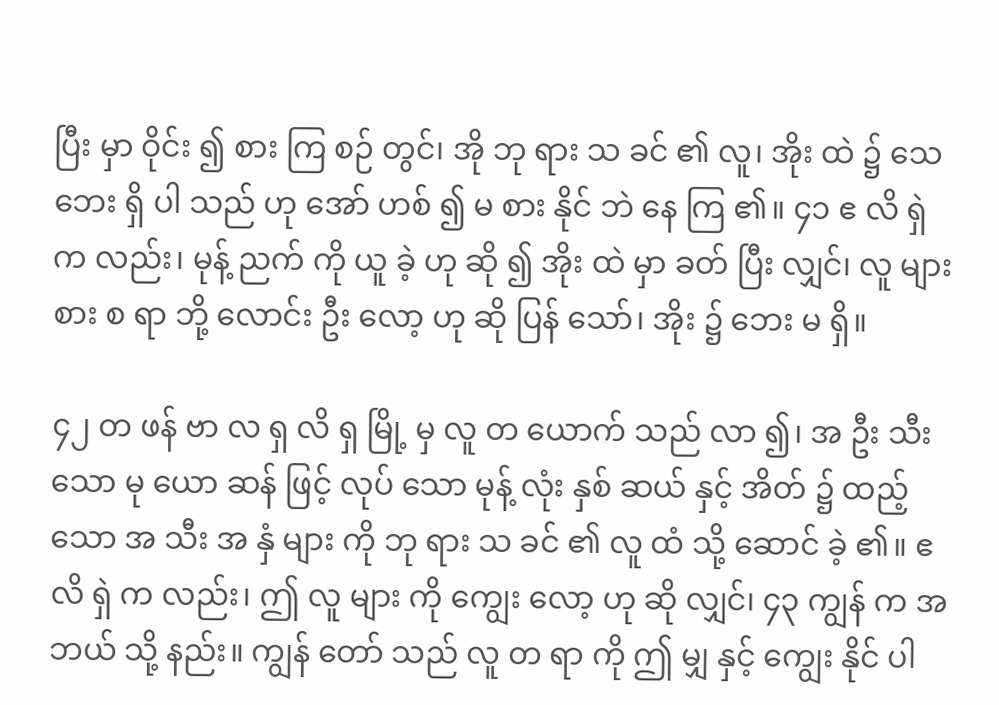ပြီး မှာ ဝိုင်း ၍ စား ကြ စဉ် တွင်၊ အို ဘု ရား သ ခင် ၏ လူ၊ အိုး ထဲ ၌ သေ ဘေး ရှိ ပါ သည် ဟု အော် ဟစ် ၍ မ စား နိုင် ဘဲ နေ ကြ ၏။ ၄၁ ဧ လိ ရှဲ က လည်း၊ မုန့် ညက် ကို ယူ ခဲ့ ဟု ဆို ၍ အိုး ထဲ မှာ ခတ် ပြီး လျှင်၊ လူ များ စား စ ရာ ဘို့ လောင်း ဦး လော့ ဟု ဆို ပြန် သော်၊ အိုး ၌ ဘေး မ ရှိ။

၄၂ တ ဖန် ဗာ လ ရှ လိ ရှ မြို့ မှ လူ တ ယောက် သည် လာ ၍၊ အ ဦး သီး သော မု ယော ဆန် ဖြင့် လုပ် သော မုန့် လုံး နှစ် ဆယ် နှင့် အိတ် ၌ ထည့် သော အ သီး အ နှံ များ ကို ဘု ရား သ ခင် ၏ လူ ထံ သို့ ဆောင် ခဲ့ ၏။ ဧ လိ ရှဲ က လည်း၊ ဤ လူ များ ကို ကျွေး လော့ ဟု ဆို လျှင်၊ ၄၃ ကျွန် က အ ဘယ် သို့ နည်း။ ကျွန် တော် သည် လူ တ ရာ ကို ဤ မျှ နှင့် ကျွေး နိုင် ပါ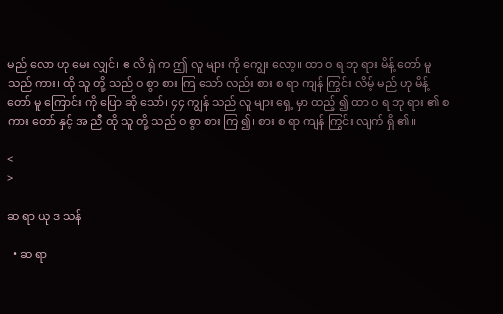မည် လော ဟု မေး လျှင်၊ ဧ လိ ရှဲ က ဤ လူ များ ကို ကျွေး လော့။ ထာ ဝ ရ ဘု ရား မိန့် တော် မူ သည် ကား၊ ထို သူ တို့ သည် ဝ စွာ စား ကြ သော် လည်း စား စ ရာ ကျန် ကြွင်း လိမ့် မည် ဟု မိန့် တော် မူ ကြောင်း ကို ပြော ဆို သော်၊ ၄၄ ကျွန် သည် လူ များ ရှေ့ မှာ ထည့် ၍ ထာ ဝ ရ ဘု ရား ၏ စ ကား တော် နှင့် အ ညီ ထို သူ တို့ သည် ဝ စွာ စား ကြ ၍၊ စား စ ရာ ကျန် ကြွင်း လျက် ရှိ ၏။

<
>

ဆ ရာ ယု ဒ သန်

  • ဆ ရာ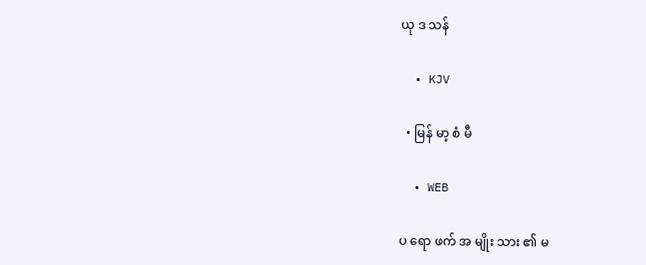ယု ဒ သန်

  • KJV

  • မြန် မာ့ စံ မီ

  • WEB

ပ ရော ဖက် အ မျိုး သား ၏ မ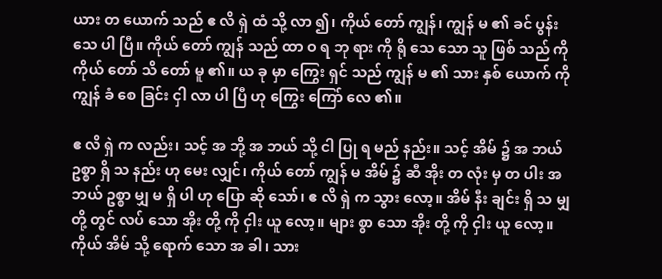ယား တ ယောက် သည် ဧ လိ ရှဲ ထံ သို့ လာ ၍၊ ကိုယ် တော် ကျွန်၊ ကျွန် မ ၏ ခင် ပွန်း သေ ပါ ပြီ။ ကိုယ် တော် ကျွန် သည် ထာ ဝ ရ ဘု ရား ကို ရို သေ သော သူ ဖြစ် သည် ကို ကိုယ် တော် သိ တော် မူ ၏။ ယ ခု မှာ ကြွေး ရှင် သည် ကျွန် မ ၏ သား နှစ် ယောက် ကို ကျွန် ခံ စေ ခြင်း ငှါ လာ ပါ ပြီ ဟု ကြွေး ကြော် လေ ၏။

ဧ လိ ရှဲ က လည်း၊ သင့် အ ဘို့ အ ဘယ် သို့ ငါ ပြု ရ မည် နည်း။ သင့် အိမ် ၌ အ ဘယ် ဥစ္စာ ရှိ သ နည်း ဟု မေး လျှင်၊ ကိုယ် တော် ကျွန် မ အိမ် ၌ ဆီ အိုး တ လုံး မှ တ ပါး အ ဘယ် ဥစ္စာ မျှ မ ရှိ ပါ ဟု ပြော ဆို သော်၊ ဧ လိ ရှဲ က သွား လော့။ အိမ် နီး ချင်း ရှိ သ မျှ တို့ တွင် လပ် သော အိုး တို့ ကို ငှါး ယူ လော့။ များ စွာ သော အိုး တို့ ကို ငှါး ယူ လော့။ ကိုယ် အိမ် သို့ ရောက် သော အ ခါ၊ သား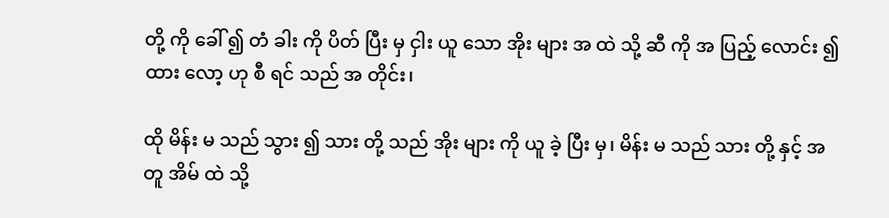တို့ ကို ခေါ် ၍ တံ ခါး ကို ပိတ် ပြီး မှ ငှါး ယူ သော အိုး များ အ ထဲ သို့ ဆီ ကို အ ပြည့် လောင်း ၍ ထား လော့ ဟု စီ ရင် သည် အ တိုင်း၊

ထို မိန်း မ သည် သွား ၍ သား တို့ သည် အိုး များ ကို ယူ ခဲ့ ပြီး မှ၊ မိန်း မ သည် သား တို့ နှင့် အ တူ အိမ် ထဲ သို့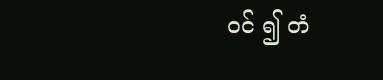ဝင် ၍ တံ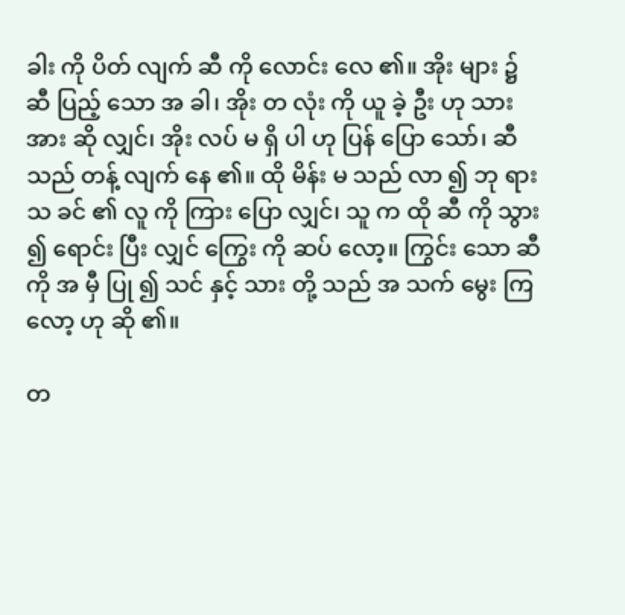ခါး ကို ပိတ် လျက် ဆီ ကို လောင်း လေ ၏။ အိုး များ ၌ ဆီ ပြည့် သော အ ခါ၊ အိုး တ လုံး ကို ယူ ခဲ့ ဦး ဟု သား အား ဆို လျှင်၊ အိုး လပ် မ ရှိ ပါ ဟု ပြန် ပြော သော်၊ ဆီ သည် တန့် လျက် နေ ၏။ ထို မိန်း မ သည် လာ ၍ ဘု ရား သ ခင် ၏ လူ ကို ကြား ပြော လျှင်၊ သူ က ထို ဆီ ကို သွား ၍ ရောင်း ပြီး လျှင် ကြွေး ကို ဆပ် လော့။ ကြွင်း သော ဆီ ကို အ မှီ ပြု ၍ သင် နှင့် သား တို့ သည် အ သက် မွေး ကြ လော့ ဟု ဆို ၏။

တ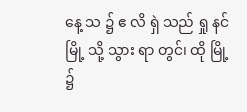နေ့ သ ၌ ဧ လိ ရှဲ သည် ရှု နင် မြို့ သို့ သွား ရာ တွင်၊ ထို မြို့ ၌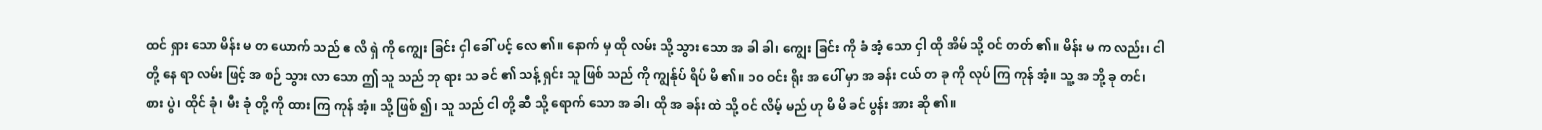ထင် ရှား သော မိန်း မ တ ယောက် သည် ဧ လိ ရှဲ ကို ကျွေး ခြင်း ငှါ ခေါ် ပင့် လေ ၏။ နောက် မှ ထို လမ်း သို့ သွား သော အ ခါ ခါ၊ ကျွေး ခြင်း ကို ခံ အံ့ သော ငှါ ထို အိမ် သို့ ဝင် တတ် ၏။ မိန်း မ က လည်း၊ ငါ တို့ နေ ရာ လမ်း ဖြင့် အ စဉ် သွား လာ သော ဤ သူ သည် ဘု ရား သ ခင် ၏ သန့် ရှင်း သူ ဖြစ် သည် ကို ကျွန်ုပ် ရိပ် မိ ၏။ ၁၀ ဝင်း ရိုး အ ပေါ် မှာ အ ခန်း ငယ် တ ခု ကို လုပ် ကြ ကုန် အံ့။ သူ့ အ ဘို့ ခု တင်၊ စား ပွဲ၊ ထိုင် ခုံ၊ မီး ခုံ တို့ ကို ထား ကြ ကုန် အံ့။ သို့ ဖြစ် ၍၊ သူ သည် ငါ တို့ ဆီ သို့ ရောက် သော အ ခါ၊ ထို အ ခန်း ထဲ သို့ ဝင် လိမ့် မည် ဟု မိ မိ ခင် ပွန်း အား ဆို ၏။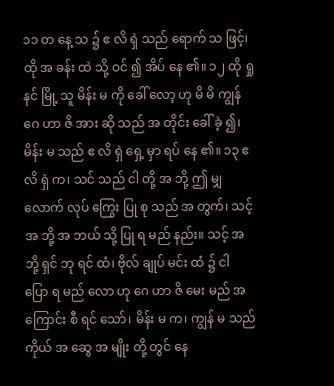၁၁ တ နေ့ သ ၌ ဧ လိ ရှဲ သည် ရောက် သ ဖြင့်၊ ထို အ ခန်း ထဲ သို့ ဝင် ၍ အိပ် နေ ၏။ ၁၂ ထို ရှု နင် မြို့ သူ မိန်း မ ကို ခေါ် လော့ ဟု မိ မိ ကျွန် ဂေ ဟာ ဇိ အား ဆို သည် အ တိုင်း ခေါ် ခဲ့ ၍၊ မိန်း မ သည် ဧ လိ ရှဲ ရှေ့ မှာ ရပ် နေ ၏။ ၁၃ ဧ လိ ရှဲ က၊ သင် သည် ငါ တို့ အ ဘို့ ဤ မျှ လောက် လုပ် ကြွေး ပြု စု သည် အ တွက်၊ သင့် အ ဘို့ အ ဘယ် သို့ ပြု ရ မည် နည်း။ သင့် အ ဘို့ ရှင် ဘု ရင် ထံ၊ ဗိုလ် ချုပ် မင်း ထံ ၌ ငါ ပြော ရ မည် လော ဟု ဂေ ဟာ ဇိ မေး မည် အ ကြောင်း စီ ရင် သော်၊ မိန်း မ က၊ ကျွန် မ သည် ကိုယ် အ ဆွေ အ မျိုး တို့ တွင် နေ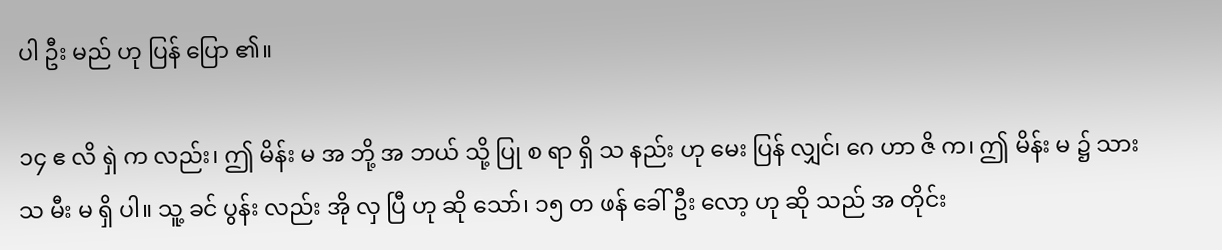ပါ ဦး မည် ဟု ပြန် ပြော ၏။

၁၄ ဧ လိ ရှဲ က လည်း၊ ဤ မိန်း မ အ ဘို့ အ ဘယ် သို့ ပြု စ ရာ ရှိ သ နည်း ဟု မေး ပြန် လျှင်၊ ဂေ ဟာ ဇိ က၊ ဤ မိန်း မ ၌ သား သ မီး မ ရှိ ပါ။ သူ့ ခင် ပွန်း လည်း အို လှ ပြီ ဟု ဆို သော်၊ ၁၅ တ ဖန် ခေါ် ဦး လော့ ဟု ဆို သည် အ တိုင်း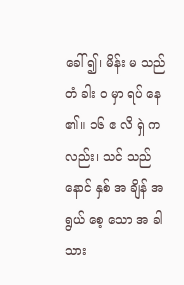ခေါ် ၍၊ မိန်း မ သည် တံ ခါး ဝ မှာ ရပ် နေ ၏။ ၁၆ ဧ လိ ရှဲ က လည်း၊ သင် သည် နောင် နှစ် အ ချိန် အ ရွယ် စေ့ သော အ ခါ သား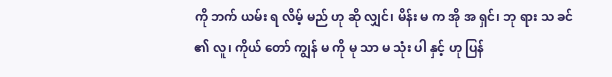ကို ဘက် ယမ်း ရ လိမ့် မည် ဟု ဆို လျှင်၊ မိန်း မ က အို အ ရှင်၊ ဘု ရား သ ခင် ၏ လူ၊ ကိုယ် တော် ကျွန် မ ကို မု သာ မ သုံး ပါ နှင့် ဟု ပြန်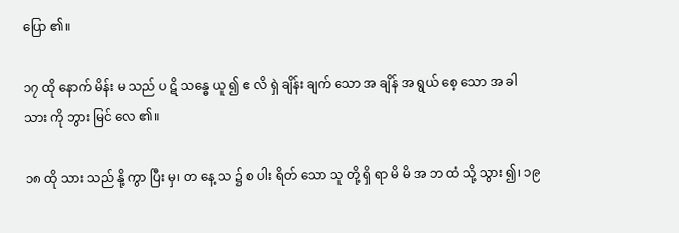ပြော ၏။

၁၇ ထို နောက် မိန်း မ သည် ပ ဋိ သန္ဓေ ယူ ၍ ဧ လိ ရှဲ ချိန်း ချက် သော အ ချိန် အ ရွယ် စေ့ သော အ ခါ သား ကို ဘွား မြင် လေ ၏။

၁၈ ထို သား သည် နို့ ကွာ ပြီး မှ၊ တ နေ့ သ ၌ စ ပါး ရိတ် သော သူ တို့ ရှိ ရာ မိ မိ အ ဘ ထံ သို့ သွား ၍၊ ၁၉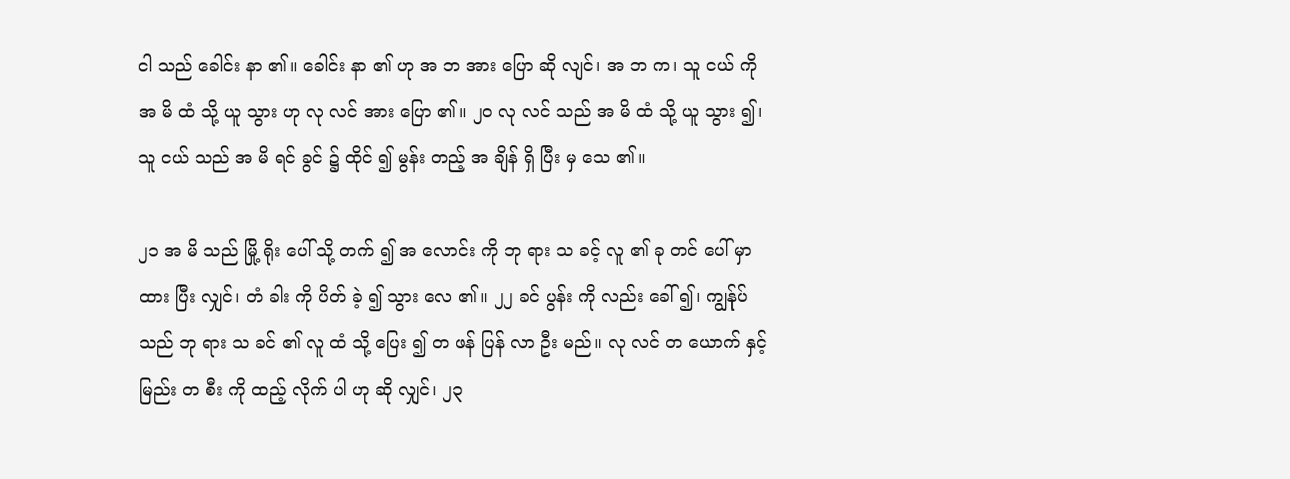ငါ သည် ခေါင်း နာ ၏။ ခေါင်း နာ ၏ ဟု အ ဘ အား ပြော ဆို လျင်၊ အ ဘ က၊ သူ ငယ် ကို အ မိ ထံ သို့ ယူ သွား ဟု လု လင် အား ပြော ၏။ ၂၀ လု လင် သည် အ မိ ထံ သို့ ယူ သွား ၍၊ သူ ငယ် သည် အ မိ ရင် ခွင် ၌ ထိုင် ၍ မွန်း တည့် အ ချိန် ရှိ ပြီး မှ သေ ၏။

၂၁ အ မိ သည် မြို့ ရိုး ပေါ် သို့ တက် ၍ အ လောင်း ကို ဘု ရား သ ခင့် လူ ၏ ခု တင် ပေါ် မှာ ထား ပြီး လျှင်၊ တံ ခါး ကို ပိတ် ခဲ့ ၍ သွား လေ ၏။ ၂၂ ခင် ပွန်း ကို လည်း ခေါ် ၍၊ ကျွန်ုပ် သည် ဘု ရား သ ခင် ၏ လူ ထံ သို့ ပြေး ၍ တ ဖန် ပြန် လာ ဦး မည်။ လု လင် တ ယောက် နှင့် မြည်း တ စီး ကို ထည့် လိုက် ပါ ဟု ဆို လျှင်၊ ၂၃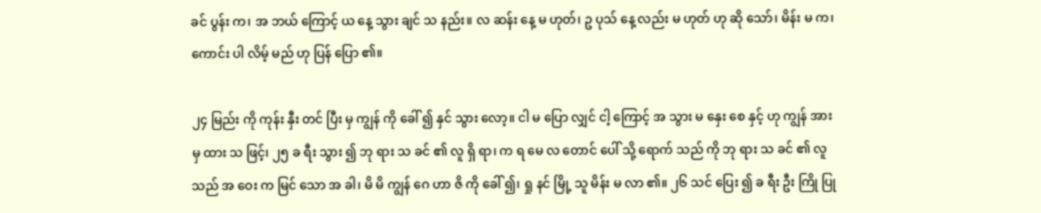ခင် ပွန်း က၊ အ ဘယ် ကြောင့် ယ နေ့ သွား ချင် သ နည်း။ လ ဆန်း နေ့ မ ဟုတ်၊ ဥ ပုသ် နေ့ လည်း မ ဟုတ် ဟု ဆို သော်၊ မိန်း မ က၊ ကောင်း ပါ လိမ့် မည် ဟု ပြန် ပြော ၏။

၂၄ မြည်း ကို ကုန်း နှီး တင် ပြီး မှ ကျွန် ကို ခေါ် ၍ နှင် သွား လော့။ ငါ မ ပြော လျှင် ငါ့ ကြောင့် အ သွား မ နှေး စေ နှင့် ဟု ကျွန် အား မှ ထား သ ဖြင့်၊ ၂၅ ခ ရီး သွား ၍ ဘု ရား သ ခင် ၏ လူ ရှိ ရာ၊ က ရ မေ လ တောင် ပေါ် သို့ ရောက် သည် ကို ဘု ရား သ ခင် ၏ လူ သည် အ ဝေး က မြင် သော အ ခါ၊ မိ မိ ကျွန် ဂေ ဟာ ဇိ ကို ခေါ် ၍၊ ရှု နင် မြို့ သူ မိန်း မ လာ ၏။ ၂၆ သင် ပြေး ၍ ခ ရီး ဦး ကြို ပြု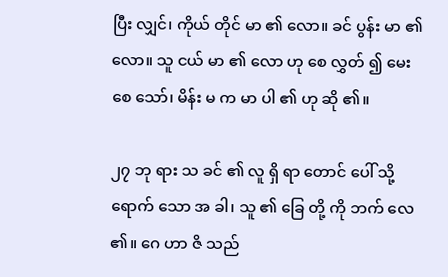ပြီး လျှင်၊ ကိုယ် တိုင် မာ ၏ လော။ ခင် ပွန်း မာ ၏ လော။ သူ ငယ် မာ ၏ လော ဟု စေ လွှတ် ၍ မေး စေ သော်၊ မိန်း မ က မာ ပါ ၏ ဟု ဆို ၏။

၂၇ ဘု ရား သ ခင် ၏ လူ ရှိ ရာ တောင် ပေါ် သို့ ရောက် သော အ ခါ၊ သူ ၏ ခြေ တို့ ကို ဘက် လေ ၏။ ဂေ ဟာ ဇိ သည်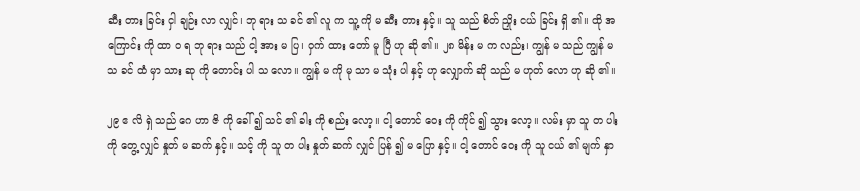ဆီး တား ခြင်း ငှါ ချဉ်း လာ လျှင်၊ ဘု ရား သ ခင် ၏ လူ က သူ့ ကို မ ဆီး တား နှင့်။ သူ သည် စိတ် ညှိုး ငယ် ခြင်း ရှိ ၏။ ထို အ ကြောင်း ကို ထာ ဝ ရ ဘု ရား သည် ငါ့ အား မ ပြ၊ ဝှက် ထား တော် မူ ပြီ ဟု ဆို ၏။ ၂၈ မိန်း မ က လည်း၊ ကျွန် မ သည် ကျွန် မ သ ခင် ထံ မှာ သား ဆု ကို တောင်း ပါ သ လော။ ကျွန် မ ကို မု သာ မ သုံး ပါ နှင့် ဟု လျှောက် ဆို သည် မ ဟုတ် လော ဟု ဆို ၏။

၂၉ ဧ လိ ရှဲ သည် ဂေ ဟာ ဇိ ကို ခေါ် ၍ သင် ၏ ခါး ကို စည်း လော့။ ငါ့ တောင် ဝေး ကို ကိုင် ၍ သွား လော့။ လမ်း မှာ သူ တ ပါး ကို တွေ့ လျှင် နှုတ် မ ဆက် နှင့်။ သင့် ကို သူ တ ပါး နှုတ် ဆက် လျှင် ပြန် ၍ မ ပြော နှင့်။ ငါ့ တောင် ဝေး ကို သူ ငယ် ၏ မျက် နှာ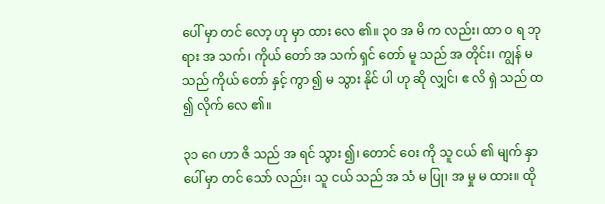ပေါ် မှာ တင် လော့ ဟု မှာ ထား လေ ၏။ ၃၀ အ မိ က လည်း၊ ထာ ဝ ရ ဘု ရား အ သက်၊ ကိုယ် တော် အ သက် ရှင် တော် မူ သည် အ တိုင်း၊ ကျွန် မ သည် ကိုယ် တော် နှင့် ကွာ ၍ မ သွား နိုင် ပါ ဟု ဆို လျှင်၊ ဧ လိ ရှဲ သည် ထ ၍ လိုက် လေ ၏။

၃၁ ဂေ ဟာ ဇိ သည် အ ရင် သွား ၍၊ တောင် ဝေး ကို သူ ငယ် ၏ မျက် နှာ ပေါ် မှာ တင် သော် လည်း၊ သူ ငယ် သည် အ သံ မ ပြု၊ အ မှု မ ထား။ ထို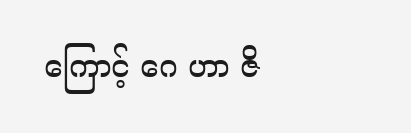ကြောင့် ဂေ ဟာ ဇိ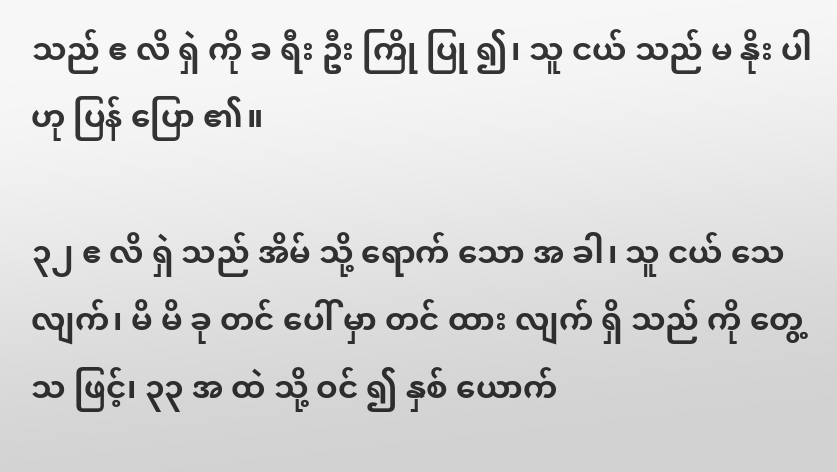သည် ဧ လိ ရှဲ ကို ခ ရီး ဦး ကြို ပြု ၍၊ သူ ငယ် သည် မ နိုး ပါ ဟု ပြန် ပြော ၏။

၃၂ ဧ လိ ရှဲ သည် အိမ် သို့ ရောက် သော အ ခါ၊ သူ ငယ် သေ လျက်၊ မိ မိ ခု တင် ပေါ် မှာ တင် ထား လျက် ရှိ သည် ကို တွေ့ သ ဖြင့်၊ ၃၃ အ ထဲ သို့ ဝင် ၍ နှစ် ယောက်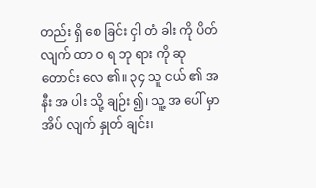တည်း ရှိ စေ ခြင်း ငှါ တံ ခါး ကို ပိတ် လျက် ထာ ဝ ရ ဘု ရား ကို ဆု တောင်း လေ ၏။ ၃၄ သူ ငယ် ၏ အ နီး အ ပါး သို့ ချဉ်း ၍၊ သူ့ အ ပေါ် မှာ အိပ် လျက် နှုတ် ချင်း၊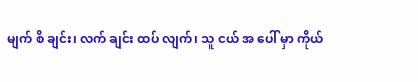မျက် စိ ချင်း၊ လက် ချင်း ထပ် လျက်၊ သူ ငယ် အ ပေါ် မှာ ကိုယ်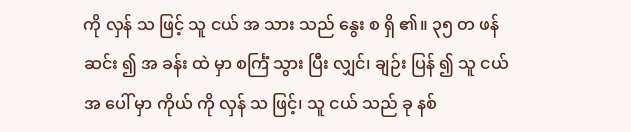ကို လှန် သ ဖြင့် သူ ငယ် အ သား သည် နွေး စ ရှိ ၏။ ၃၅ တ ဖန် ဆင်း ၍ အ ခန်း ထဲ မှာ စင်္ကြံ သွား ပြီး လျှင်၊ ချဉ်း ပြန် ၍ သူ ငယ် အ ပေါ် မှာ ကိုယ် ကို လှန် သ ဖြင့်၊ သူ ငယ် သည် ခု နစ်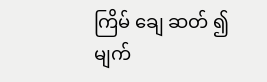ကြိမ် ချေ ဆတ် ၍ မျက်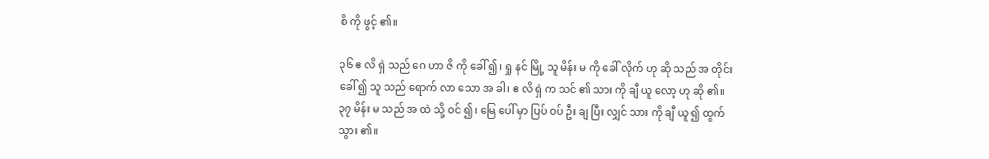စိ ကို ဖွင့် ၏။

၃၆ ဧ လိ ရှဲ သည် ဂေ ဟာ ဇိ ကို ခေါ် ၍၊ ရှု နင် မြို့ သူ မိန်း မ ကို ခေါ် လိုက် ဟု ဆို သည် အ တိုင်း ခေါ် ၍ သူ သည် ရောက် လာ သော အ ခါ၊ ဧ လိ ရှဲ က သင် ၏ သား ကို ချီ ယူ လော့ ဟု ဆို ၏။ ၃၇ မိန်း မ သည် အ ထဲ သို့ ဝင် ၍၊ မြေ ပေါ် မှာ ပြပ် ဝပ် ဦး ချ ပြီး လျှင် သား ကို ချီ ယူ ၍ ထွက် သွား ၏။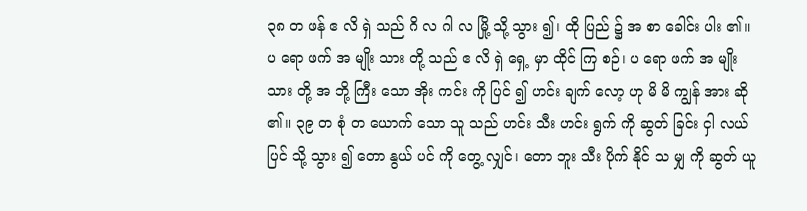၃၈ တ ဖန် ဧ လိ ရှဲ သည် ဂိ လ ဂါ လ မြို့ သို့ သွား ၍၊ ထို ပြည် ၌ အ စာ ခေါင်း ပါး ၏။ ပ ရော ဖက် အ မျိုး သား တို့ သည် ဧ လိ ရှဲ ရှေ့ မှာ ထိုင် ကြ စဉ်၊ ပ ရော ဖက် အ မျိုး သား တို့ အ ဘို့ ကြီး သော အိုး ကင်း ကို ပြင် ၍ ဟင်း ချက် လော့ ဟု မိ မိ ကျွန် အား ဆို ၏။ ၃၉ တ စုံ တ ယောက် သော သူ သည် ဟင်း သီး ဟင်း ရွက် ကို ဆွတ် ခြင်း ငှါ လယ် ပြင် သို့ သွား ၍ တော နွယ် ပင် ကို တွေ့ လျှင်၊ တော ဘူး သီး ပိုက် နိုင် သ မျှ ကို ဆွတ် ယူ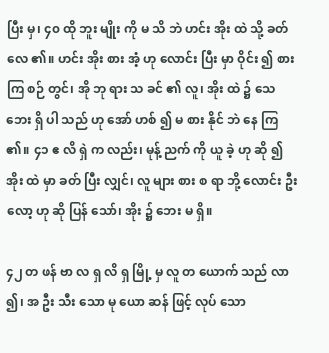ပြီး မှ၊ ၄၀ ထို ဘူး မျိုး ကို မ သိ ဘဲ ဟင်း အိုး ထဲ သို့ ခတ် လေ ၏။ ဟင်း အိုး စား အံ့ ဟု လောင်း ပြီး မှာ ဝိုင်း ၍ စား ကြ စဉ် တွင်၊ အို ဘု ရား သ ခင် ၏ လူ၊ အိုး ထဲ ၌ သေ ဘေး ရှိ ပါ သည် ဟု အော် ဟစ် ၍ မ စား နိုင် ဘဲ နေ ကြ ၏။ ၄၁ ဧ လိ ရှဲ က လည်း၊ မုန့် ညက် ကို ယူ ခဲ့ ဟု ဆို ၍ အိုး ထဲ မှာ ခတ် ပြီး လျှင်၊ လူ များ စား စ ရာ ဘို့ လောင်း ဦး လော့ ဟု ဆို ပြန် သော်၊ အိုး ၌ ဘေး မ ရှိ။

၄၂ တ ဖန် ဗာ လ ရှ လိ ရှ မြို့ မှ လူ တ ယောက် သည် လာ ၍၊ အ ဦး သီး သော မု ယော ဆန် ဖြင့် လုပ် သော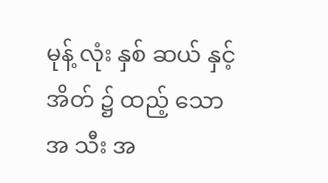မုန့် လုံး နှစ် ဆယ် နှင့် အိတ် ၌ ထည့် သော အ သီး အ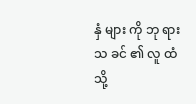နှံ များ ကို ဘု ရား သ ခင် ၏ လူ ထံ သို့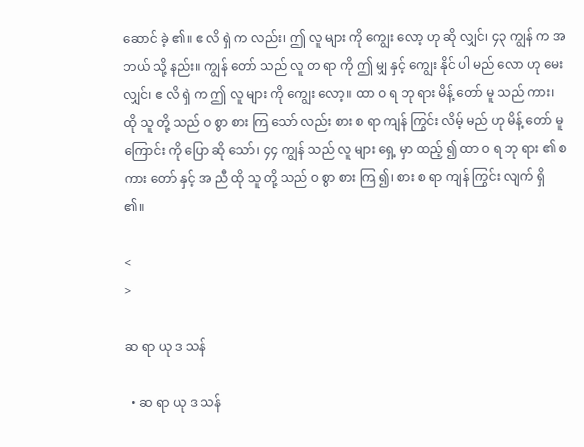ဆောင် ခဲ့ ၏။ ဧ လိ ရှဲ က လည်း၊ ဤ လူ များ ကို ကျွေး လော့ ဟု ဆို လျှင်၊ ၄၃ ကျွန် က အ ဘယ် သို့ နည်း။ ကျွန် တော် သည် လူ တ ရာ ကို ဤ မျှ နှင့် ကျွေး နိုင် ပါ မည် လော ဟု မေး လျှင်၊ ဧ လိ ရှဲ က ဤ လူ များ ကို ကျွေး လော့။ ထာ ဝ ရ ဘု ရား မိန့် တော် မူ သည် ကား၊ ထို သူ တို့ သည် ဝ စွာ စား ကြ သော် လည်း စား စ ရာ ကျန် ကြွင်း လိမ့် မည် ဟု မိန့် တော် မူ ကြောင်း ကို ပြော ဆို သော်၊ ၄၄ ကျွန် သည် လူ များ ရှေ့ မှာ ထည့် ၍ ထာ ဝ ရ ဘု ရား ၏ စ ကား တော် နှင့် အ ညီ ထို သူ တို့ သည် ဝ စွာ စား ကြ ၍၊ စား စ ရာ ကျန် ကြွင်း လျက် ရှိ ၏။

<
>

ဆ ရာ ယု ဒ သန်

  • ဆ ရာ ယု ဒ သန်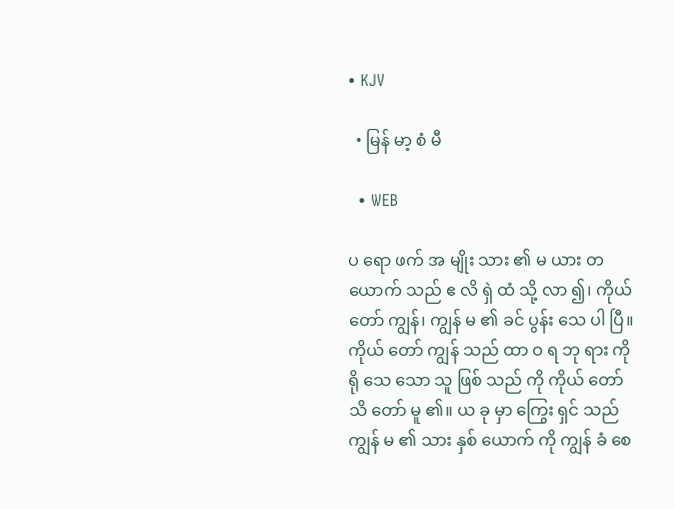• KJV

  • မြန် မာ့ စံ မီ

  • WEB

ပ ရော ဖက် အ မျိုး သား ၏ မ ယား တ ယောက် သည် ဧ လိ ရှဲ ထံ သို့ လာ ၍၊ ကိုယ် တော် ကျွန်၊ ကျွန် မ ၏ ခင် ပွန်း သေ ပါ ပြီ။ ကိုယ် တော် ကျွန် သည် ထာ ဝ ရ ဘု ရား ကို ရို သေ သော သူ ဖြစ် သည် ကို ကိုယ် တော် သိ တော် မူ ၏။ ယ ခု မှာ ကြွေး ရှင် သည် ကျွန် မ ၏ သား နှစ် ယောက် ကို ကျွန် ခံ စေ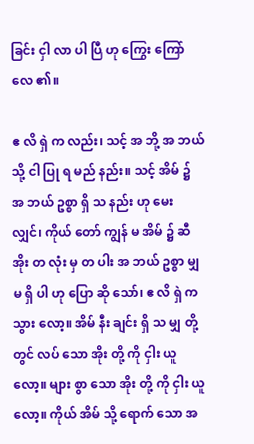ခြင်း ငှါ လာ ပါ ပြီ ဟု ကြွေး ကြော် လေ ၏။

ဧ လိ ရှဲ က လည်း၊ သင့် အ ဘို့ အ ဘယ် သို့ ငါ ပြု ရ မည် နည်း။ သင့် အိမ် ၌ အ ဘယ် ဥစ္စာ ရှိ သ နည်း ဟု မေး လျှင်၊ ကိုယ် တော် ကျွန် မ အိမ် ၌ ဆီ အိုး တ လုံး မှ တ ပါး အ ဘယ် ဥစ္စာ မျှ မ ရှိ ပါ ဟု ပြော ဆို သော်၊ ဧ လိ ရှဲ က သွား လော့။ အိမ် နီး ချင်း ရှိ သ မျှ တို့ တွင် လပ် သော အိုး တို့ ကို ငှါး ယူ လော့။ များ စွာ သော အိုး တို့ ကို ငှါး ယူ လော့။ ကိုယ် အိမ် သို့ ရောက် သော အ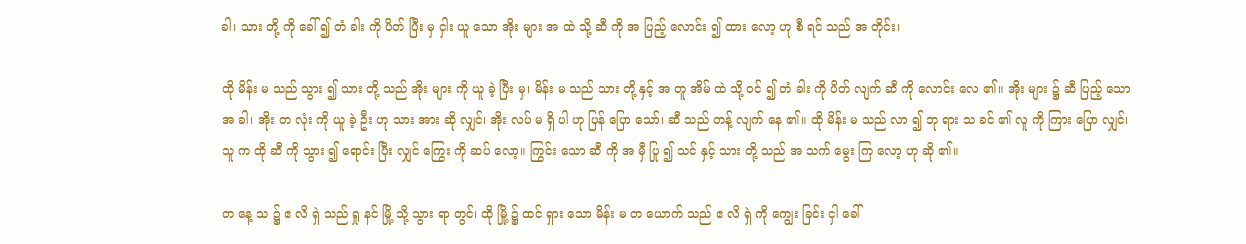ခါ၊ သား တို့ ကို ခေါ် ၍ တံ ခါး ကို ပိတ် ပြီး မှ ငှါး ယူ သော အိုး များ အ ထဲ သို့ ဆီ ကို အ ပြည့် လောင်း ၍ ထား လော့ ဟု စီ ရင် သည် အ တိုင်း၊

ထို မိန်း မ သည် သွား ၍ သား တို့ သည် အိုး များ ကို ယူ ခဲ့ ပြီး မှ၊ မိန်း မ သည် သား တို့ နှင့် အ တူ အိမ် ထဲ သို့ ဝင် ၍ တံ ခါး ကို ပိတ် လျက် ဆီ ကို လောင်း လေ ၏။ အိုး များ ၌ ဆီ ပြည့် သော အ ခါ၊ အိုး တ လုံး ကို ယူ ခဲ့ ဦး ဟု သား အား ဆို လျှင်၊ အိုး လပ် မ ရှိ ပါ ဟု ပြန် ပြော သော်၊ ဆီ သည် တန့် လျက် နေ ၏။ ထို မိန်း မ သည် လာ ၍ ဘု ရား သ ခင် ၏ လူ ကို ကြား ပြော လျှင်၊ သူ က ထို ဆီ ကို သွား ၍ ရောင်း ပြီး လျှင် ကြွေး ကို ဆပ် လော့။ ကြွင်း သော ဆီ ကို အ မှီ ပြု ၍ သင် နှင့် သား တို့ သည် အ သက် မွေး ကြ လော့ ဟု ဆို ၏။

တ နေ့ သ ၌ ဧ လိ ရှဲ သည် ရှု နင် မြို့ သို့ သွား ရာ တွင်၊ ထို မြို့ ၌ ထင် ရှား သော မိန်း မ တ ယောက် သည် ဧ လိ ရှဲ ကို ကျွေး ခြင်း ငှါ ခေါ်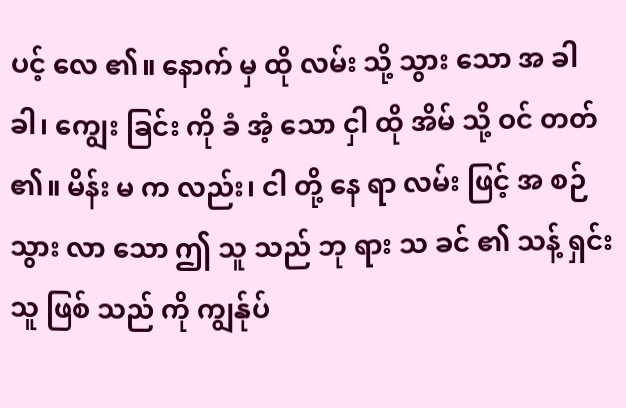ပင့် လေ ၏။ နောက် မှ ထို လမ်း သို့ သွား သော အ ခါ ခါ၊ ကျွေး ခြင်း ကို ခံ အံ့ သော ငှါ ထို အိမ် သို့ ဝင် တတ် ၏။ မိန်း မ က လည်း၊ ငါ တို့ နေ ရာ လမ်း ဖြင့် အ စဉ် သွား လာ သော ဤ သူ သည် ဘု ရား သ ခင် ၏ သန့် ရှင်း သူ ဖြစ် သည် ကို ကျွန်ုပ်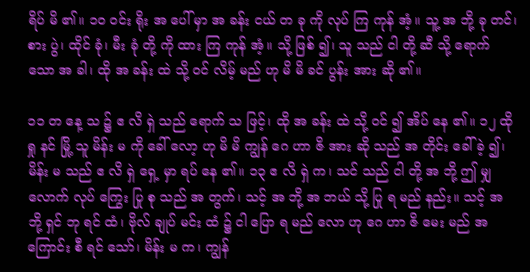ရိပ် မိ ၏။ ၁၀ ဝင်း ရိုး အ ပေါ် မှာ အ ခန်း ငယ် တ ခု ကို လုပ် ကြ ကုန် အံ့။ သူ့ အ ဘို့ ခု တင်၊ စား ပွဲ၊ ထိုင် ခုံ၊ မီး ခုံ တို့ ကို ထား ကြ ကုန် အံ့။ သို့ ဖြစ် ၍၊ သူ သည် ငါ တို့ ဆီ သို့ ရောက် သော အ ခါ၊ ထို အ ခန်း ထဲ သို့ ဝင် လိမ့် မည် ဟု မိ မိ ခင် ပွန်း အား ဆို ၏။

၁၁ တ နေ့ သ ၌ ဧ လိ ရှဲ သည် ရောက် သ ဖြင့်၊ ထို အ ခန်း ထဲ သို့ ဝင် ၍ အိပ် နေ ၏။ ၁၂ ထို ရှု နင် မြို့ သူ မိန်း မ ကို ခေါ် လော့ ဟု မိ မိ ကျွန် ဂေ ဟာ ဇိ အား ဆို သည် အ တိုင်း ခေါ် ခဲ့ ၍၊ မိန်း မ သည် ဧ လိ ရှဲ ရှေ့ မှာ ရပ် နေ ၏။ ၁၃ ဧ လိ ရှဲ က၊ သင် သည် ငါ တို့ အ ဘို့ ဤ မျှ လောက် လုပ် ကြွေး ပြု စု သည် အ တွက်၊ သင့် အ ဘို့ အ ဘယ် သို့ ပြု ရ မည် နည်း။ သင့် အ ဘို့ ရှင် ဘု ရင် ထံ၊ ဗိုလ် ချုပ် မင်း ထံ ၌ ငါ ပြော ရ မည် လော ဟု ဂေ ဟာ ဇိ မေး မည် အ ကြောင်း စီ ရင် သော်၊ မိန်း မ က၊ ကျွန်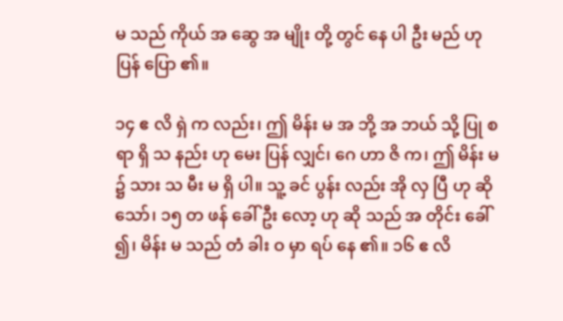မ သည် ကိုယ် အ ဆွေ အ မျိုး တို့ တွင် နေ ပါ ဦး မည် ဟု ပြန် ပြော ၏။

၁၄ ဧ လိ ရှဲ က လည်း၊ ဤ မိန်း မ အ ဘို့ အ ဘယ် သို့ ပြု စ ရာ ရှိ သ နည်း ဟု မေး ပြန် လျှင်၊ ဂေ ဟာ ဇိ က၊ ဤ မိန်း မ ၌ သား သ မီး မ ရှိ ပါ။ သူ့ ခင် ပွန်း လည်း အို လှ ပြီ ဟု ဆို သော်၊ ၁၅ တ ဖန် ခေါ် ဦး လော့ ဟု ဆို သည် အ တိုင်း ခေါ် ၍၊ မိန်း မ သည် တံ ခါး ဝ မှာ ရပ် နေ ၏။ ၁၆ ဧ လိ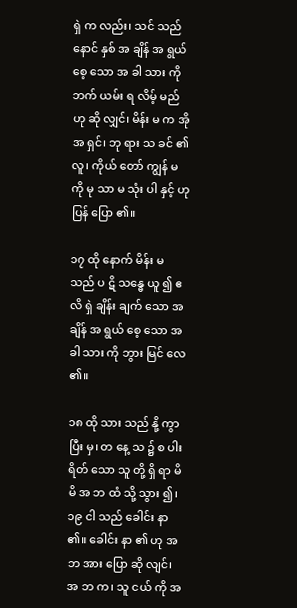ရှဲ က လည်း၊ သင် သည် နောင် နှစ် အ ချိန် အ ရွယ် စေ့ သော အ ခါ သား ကို ဘက် ယမ်း ရ လိမ့် မည် ဟု ဆို လျှင်၊ မိန်း မ က အို အ ရှင်၊ ဘု ရား သ ခင် ၏ လူ၊ ကိုယ် တော် ကျွန် မ ကို မု သာ မ သုံး ပါ နှင့် ဟု ပြန် ပြော ၏။

၁၇ ထို နောက် မိန်း မ သည် ပ ဋိ သန္ဓေ ယူ ၍ ဧ လိ ရှဲ ချိန်း ချက် သော အ ချိန် အ ရွယ် စေ့ သော အ ခါ သား ကို ဘွား မြင် လေ ၏။

၁၈ ထို သား သည် နို့ ကွာ ပြီး မှ၊ တ နေ့ သ ၌ စ ပါး ရိတ် သော သူ တို့ ရှိ ရာ မိ မိ အ ဘ ထံ သို့ သွား ၍၊ ၁၉ ငါ သည် ခေါင်း နာ ၏။ ခေါင်း နာ ၏ ဟု အ ဘ အား ပြော ဆို လျင်၊ အ ဘ က၊ သူ ငယ် ကို အ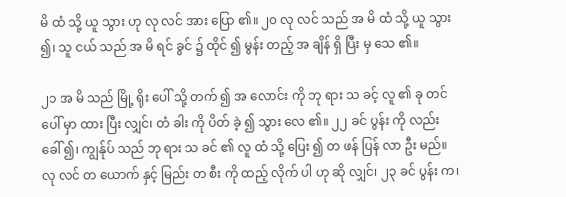မိ ထံ သို့ ယူ သွား ဟု လု လင် အား ပြော ၏။ ၂၀ လု လင် သည် အ မိ ထံ သို့ ယူ သွား ၍၊ သူ ငယ် သည် အ မိ ရင် ခွင် ၌ ထိုင် ၍ မွန်း တည့် အ ချိန် ရှိ ပြီး မှ သေ ၏။

၂၁ အ မိ သည် မြို့ ရိုး ပေါ် သို့ တက် ၍ အ လောင်း ကို ဘု ရား သ ခင့် လူ ၏ ခု တင် ပေါ် မှာ ထား ပြီး လျှင်၊ တံ ခါး ကို ပိတ် ခဲ့ ၍ သွား လေ ၏။ ၂၂ ခင် ပွန်း ကို လည်း ခေါ် ၍၊ ကျွန်ုပ် သည် ဘု ရား သ ခင် ၏ လူ ထံ သို့ ပြေး ၍ တ ဖန် ပြန် လာ ဦး မည်။ လု လင် တ ယောက် နှင့် မြည်း တ စီး ကို ထည့် လိုက် ပါ ဟု ဆို လျှင်၊ ၂၃ ခင် ပွန်း က၊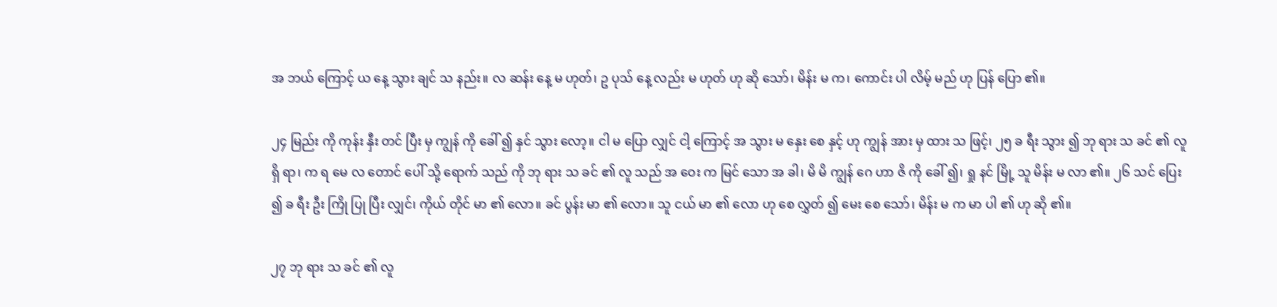အ ဘယ် ကြောင့် ယ နေ့ သွား ချင် သ နည်း။ လ ဆန်း နေ့ မ ဟုတ်၊ ဥ ပုသ် နေ့ လည်း မ ဟုတ် ဟု ဆို သော်၊ မိန်း မ က၊ ကောင်း ပါ လိမ့် မည် ဟု ပြန် ပြော ၏။

၂၄ မြည်း ကို ကုန်း နှီး တင် ပြီး မှ ကျွန် ကို ခေါ် ၍ နှင် သွား လော့။ ငါ မ ပြော လျှင် ငါ့ ကြောင့် အ သွား မ နှေး စေ နှင့် ဟု ကျွန် အား မှ ထား သ ဖြင့်၊ ၂၅ ခ ရီး သွား ၍ ဘု ရား သ ခင် ၏ လူ ရှိ ရာ၊ က ရ မေ လ တောင် ပေါ် သို့ ရောက် သည် ကို ဘု ရား သ ခင် ၏ လူ သည် အ ဝေး က မြင် သော အ ခါ၊ မိ မိ ကျွန် ဂေ ဟာ ဇိ ကို ခေါ် ၍၊ ရှု နင် မြို့ သူ မိန်း မ လာ ၏။ ၂၆ သင် ပြေး ၍ ခ ရီး ဦး ကြို ပြု ပြီး လျှင်၊ ကိုယ် တိုင် မာ ၏ လော။ ခင် ပွန်း မာ ၏ လော။ သူ ငယ် မာ ၏ လော ဟု စေ လွှတ် ၍ မေး စေ သော်၊ မိန်း မ က မာ ပါ ၏ ဟု ဆို ၏။

၂၇ ဘု ရား သ ခင် ၏ လူ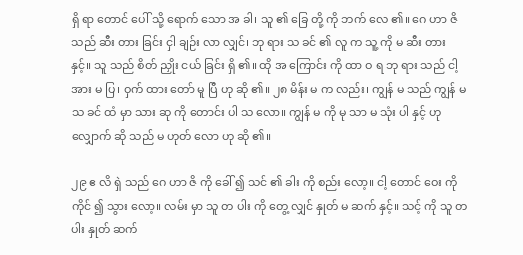ရှိ ရာ တောင် ပေါ် သို့ ရောက် သော အ ခါ၊ သူ ၏ ခြေ တို့ ကို ဘက် လေ ၏။ ဂေ ဟာ ဇိ သည် ဆီး တား ခြင်း ငှါ ချဉ်း လာ လျှင်၊ ဘု ရား သ ခင် ၏ လူ က သူ့ ကို မ ဆီး တား နှင့်။ သူ သည် စိတ် ညှိုး ငယ် ခြင်း ရှိ ၏။ ထို အ ကြောင်း ကို ထာ ဝ ရ ဘု ရား သည် ငါ့ အား မ ပြ၊ ဝှက် ထား တော် မူ ပြီ ဟု ဆို ၏။ ၂၈ မိန်း မ က လည်း၊ ကျွန် မ သည် ကျွန် မ သ ခင် ထံ မှာ သား ဆု ကို တောင်း ပါ သ လော။ ကျွန် မ ကို မု သာ မ သုံး ပါ နှင့် ဟု လျှောက် ဆို သည် မ ဟုတ် လော ဟု ဆို ၏။

၂၉ ဧ လိ ရှဲ သည် ဂေ ဟာ ဇိ ကို ခေါ် ၍ သင် ၏ ခါး ကို စည်း လော့။ ငါ့ တောင် ဝေး ကို ကိုင် ၍ သွား လော့။ လမ်း မှာ သူ တ ပါး ကို တွေ့ လျှင် နှုတ် မ ဆက် နှင့်။ သင့် ကို သူ တ ပါး နှုတ် ဆက်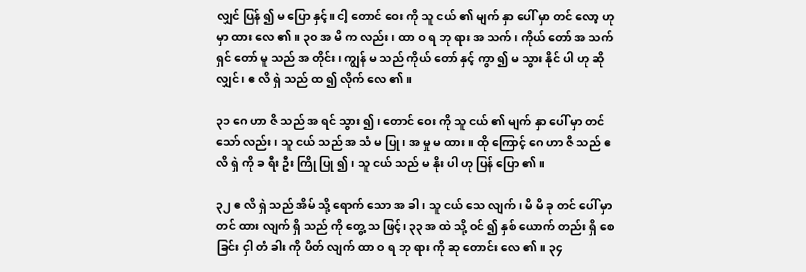လျှင် ပြန် ၍ မ ပြော နှင့်။ ငါ့ တောင် ဝေး ကို သူ ငယ် ၏ မျက် နှာ ပေါ် မှာ တင် လော့ ဟု မှာ ထား လေ ၏။ ၃၀ အ မိ က လည်း၊ ထာ ဝ ရ ဘု ရား အ သက်၊ ကိုယ် တော် အ သက် ရှင် တော် မူ သည် အ တိုင်း၊ ကျွန် မ သည် ကိုယ် တော် နှင့် ကွာ ၍ မ သွား နိုင် ပါ ဟု ဆို လျှင်၊ ဧ လိ ရှဲ သည် ထ ၍ လိုက် လေ ၏။

၃၁ ဂေ ဟာ ဇိ သည် အ ရင် သွား ၍၊ တောင် ဝေး ကို သူ ငယ် ၏ မျက် နှာ ပေါ် မှာ တင် သော် လည်း၊ သူ ငယ် သည် အ သံ မ ပြု၊ အ မှု မ ထား။ ထို ကြောင့် ဂေ ဟာ ဇိ သည် ဧ လိ ရှဲ ကို ခ ရီး ဦး ကြို ပြု ၍၊ သူ ငယ် သည် မ နိုး ပါ ဟု ပြန် ပြော ၏။

၃၂ ဧ လိ ရှဲ သည် အိမ် သို့ ရောက် သော အ ခါ၊ သူ ငယ် သေ လျက်၊ မိ မိ ခု တင် ပေါ် မှာ တင် ထား လျက် ရှိ သည် ကို တွေ့ သ ဖြင့်၊ ၃၃ အ ထဲ သို့ ဝင် ၍ နှစ် ယောက် တည်း ရှိ စေ ခြင်း ငှါ တံ ခါး ကို ပိတ် လျက် ထာ ဝ ရ ဘု ရား ကို ဆု တောင်း လေ ၏။ ၃၄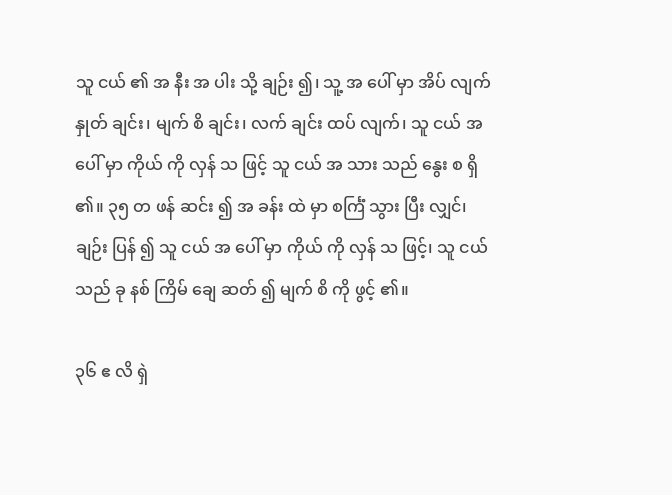သူ ငယ် ၏ အ နီး အ ပါး သို့ ချဉ်း ၍၊ သူ့ အ ပေါ် မှာ အိပ် လျက် နှုတ် ချင်း၊ မျက် စိ ချင်း၊ လက် ချင်း ထပ် လျက်၊ သူ ငယ် အ ပေါ် မှာ ကိုယ် ကို လှန် သ ဖြင့် သူ ငယ် အ သား သည် နွေး စ ရှိ ၏။ ၃၅ တ ဖန် ဆင်း ၍ အ ခန်း ထဲ မှာ စင်္ကြံ သွား ပြီး လျှင်၊ ချဉ်း ပြန် ၍ သူ ငယ် အ ပေါ် မှာ ကိုယ် ကို လှန် သ ဖြင့်၊ သူ ငယ် သည် ခု နစ် ကြိမ် ချေ ဆတ် ၍ မျက် စိ ကို ဖွင့် ၏။

၃၆ ဧ လိ ရှဲ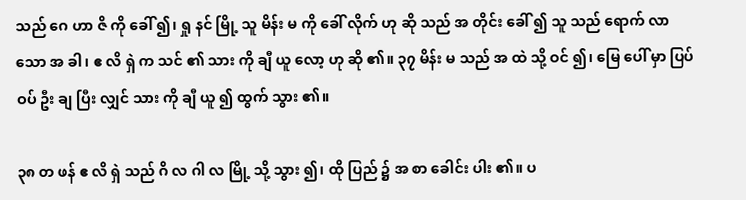သည် ဂေ ဟာ ဇိ ကို ခေါ် ၍၊ ရှု နင် မြို့ သူ မိန်း မ ကို ခေါ် လိုက် ဟု ဆို သည် အ တိုင်း ခေါ် ၍ သူ သည် ရောက် လာ သော အ ခါ၊ ဧ လိ ရှဲ က သင် ၏ သား ကို ချီ ယူ လော့ ဟု ဆို ၏။ ၃၇ မိန်း မ သည် အ ထဲ သို့ ဝင် ၍၊ မြေ ပေါ် မှာ ပြပ် ဝပ် ဦး ချ ပြီး လျှင် သား ကို ချီ ယူ ၍ ထွက် သွား ၏။

၃၈ တ ဖန် ဧ လိ ရှဲ သည် ဂိ လ ဂါ လ မြို့ သို့ သွား ၍၊ ထို ပြည် ၌ အ စာ ခေါင်း ပါး ၏။ ပ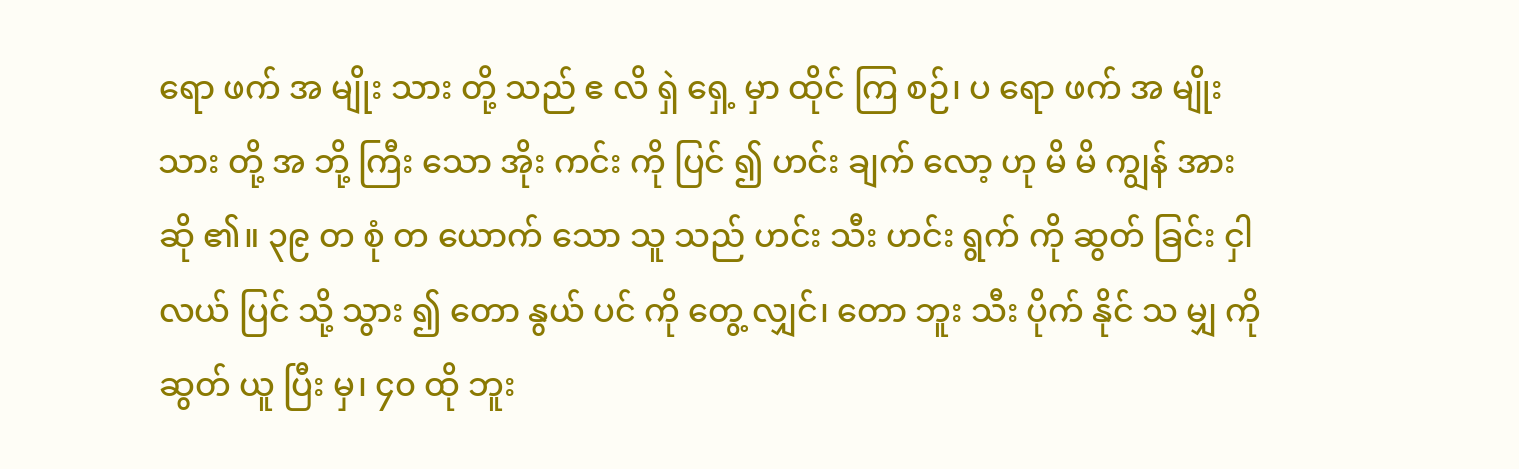ရော ဖက် အ မျိုး သား တို့ သည် ဧ လိ ရှဲ ရှေ့ မှာ ထိုင် ကြ စဉ်၊ ပ ရော ဖက် အ မျိုး သား တို့ အ ဘို့ ကြီး သော အိုး ကင်း ကို ပြင် ၍ ဟင်း ချက် လော့ ဟု မိ မိ ကျွန် အား ဆို ၏။ ၃၉ တ စုံ တ ယောက် သော သူ သည် ဟင်း သီး ဟင်း ရွက် ကို ဆွတ် ခြင်း ငှါ လယ် ပြင် သို့ သွား ၍ တော နွယ် ပင် ကို တွေ့ လျှင်၊ တော ဘူး သီး ပိုက် နိုင် သ မျှ ကို ဆွတ် ယူ ပြီး မှ၊ ၄၀ ထို ဘူး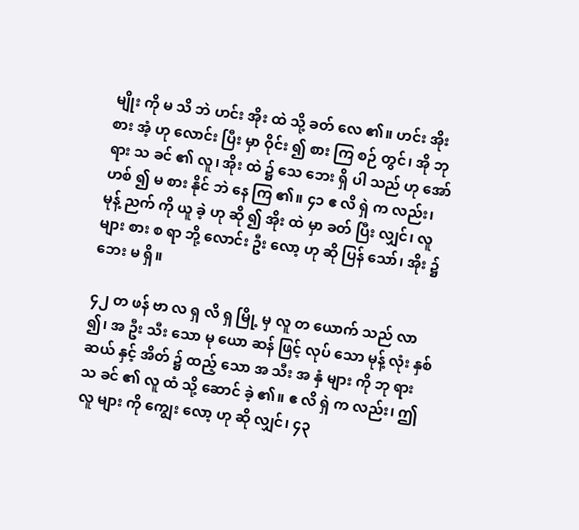မျိုး ကို မ သိ ဘဲ ဟင်း အိုး ထဲ သို့ ခတ် လေ ၏။ ဟင်း အိုး စား အံ့ ဟု လောင်း ပြီး မှာ ဝိုင်း ၍ စား ကြ စဉ် တွင်၊ အို ဘု ရား သ ခင် ၏ လူ၊ အိုး ထဲ ၌ သေ ဘေး ရှိ ပါ သည် ဟု အော် ဟစ် ၍ မ စား နိုင် ဘဲ နေ ကြ ၏။ ၄၁ ဧ လိ ရှဲ က လည်း၊ မုန့် ညက် ကို ယူ ခဲ့ ဟု ဆို ၍ အိုး ထဲ မှာ ခတ် ပြီး လျှင်၊ လူ များ စား စ ရာ ဘို့ လောင်း ဦး လော့ ဟု ဆို ပြန် သော်၊ အိုး ၌ ဘေး မ ရှိ။

၄၂ တ ဖန် ဗာ လ ရှ လိ ရှ မြို့ မှ လူ တ ယောက် သည် လာ ၍၊ အ ဦး သီး သော မု ယော ဆန် ဖြင့် လုပ် သော မုန့် လုံး နှစ် ဆယ် နှင့် အိတ် ၌ ထည့် သော အ သီး အ နှံ များ ကို ဘု ရား သ ခင် ၏ လူ ထံ သို့ ဆောင် ခဲ့ ၏။ ဧ လိ ရှဲ က လည်း၊ ဤ လူ များ ကို ကျွေး လော့ ဟု ဆို လျှင်၊ ၄၃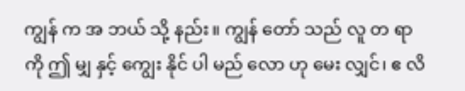ကျွန် က အ ဘယ် သို့ နည်း။ ကျွန် တော် သည် လူ တ ရာ ကို ဤ မျှ နှင့် ကျွေး နိုင် ပါ မည် လော ဟု မေး လျှင်၊ ဧ လိ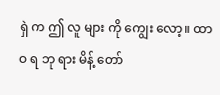ရှဲ က ဤ လူ များ ကို ကျွေး လော့။ ထာ ဝ ရ ဘု ရား မိန့် တော်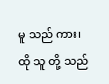မူ သည် ကား၊ ထို သူ တို့ သည်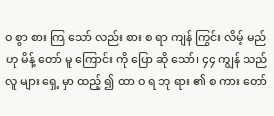ဝ စွာ စား ကြ သော် လည်း စား စ ရာ ကျန် ကြွင်း လိမ့် မည် ဟု မိန့် တော် မူ ကြောင်း ကို ပြော ဆို သော်၊ ၄၄ ကျွန် သည် လူ များ ရှေ့ မှာ ထည့် ၍ ထာ ဝ ရ ဘု ရား ၏ စ ကား တော်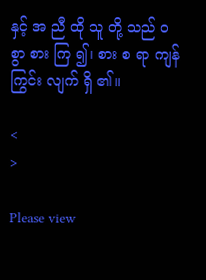နှင့် အ ညီ ထို သူ တို့ သည် ဝ စွာ စား ကြ ၍၊ စား စ ရာ ကျန် ကြွင်း လျက် ရှိ ၏။

<
>

Please view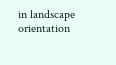in landscape orientation